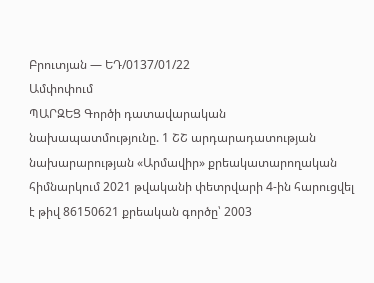Բրուտյան — ԵԴ/0137/01/22
Ամփոփում
ՊԱՐԶԵՑ Գործի դատավարական նախապատմությունը. 1 ՇՇ արդարադատության նախարարության «Արմավիր» քրեակատարողական հիմնարկում 2021 թվականի փետրվարի 4-ին հարուցվել է թիվ 86150621 քրեական գործը՝ 2003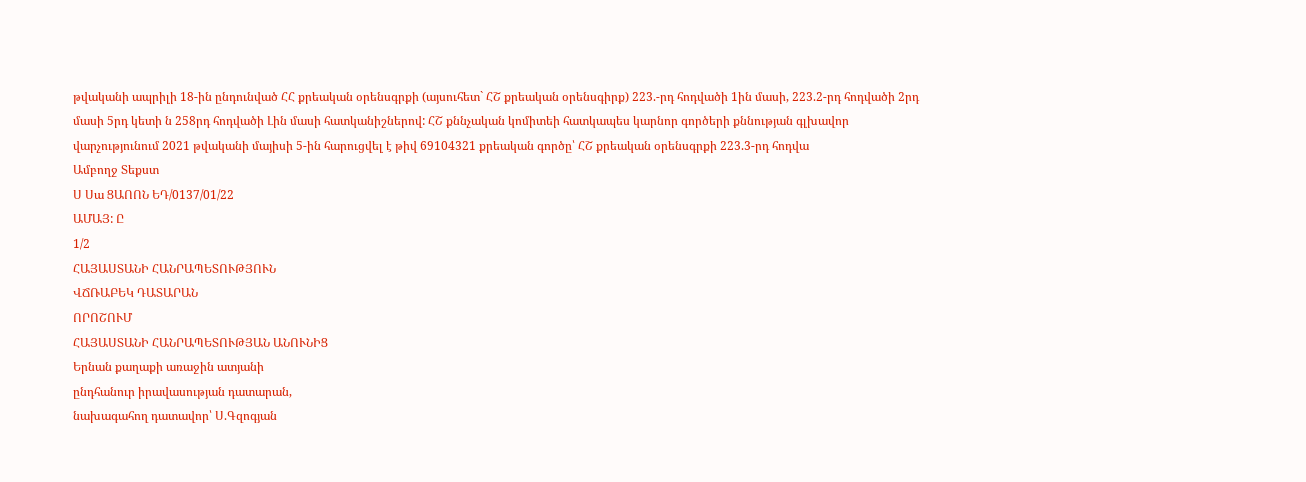թվականի ապրիլի 18-ին ընդունված ՀՀ քրեական օրենսգրքի (այսուհետ` ՀՇ քրեական օրենսգիրք) 223.-րդ հոդվածի 1ին մասի, 223.2-րդ հոդվածի 2րդ մասի 5րդ կետի ն 258րդ հոդվածի Լին մասի հատկանիշներով: ՀՇ քննչական կոմիտեի հատկապես կարնոր գործերի քննության գլխավոր վարչությունում 2021 թվականի մայիսի 5-ին հարուցվել է թիվ 69104321 քրեական գործը՝ ՀՇ քրեական օրենսգրքի 223.3-րդ հոդվա
Ամբողջ Տեքստ
Ս Սա ՑԱՈՈՆ ԵԴ/0137/01/22
ԱՄԱՅ: Ը
1/2
ՀԱՅԱՍՏԱՆԻ ՀԱՆՐԱՊԵՏՈՒԹՅՈՒՆ
ՎՃՌԱԲԵԿ ԴԱՏԱՐԱՆ
ՈՐՈՇՈՒՄ
ՀԱՅԱՍՏԱՆԻ ՀԱՆՐԱՊԵՏՈՒԹՅԱՆ ԱՆՈՒՆԻՑ
Երնան քաղաքի առաջին ատյանի
ընդհանուր իրավասության դատարան,
նախագահող դատավոր՝ Ս.Գզոգյան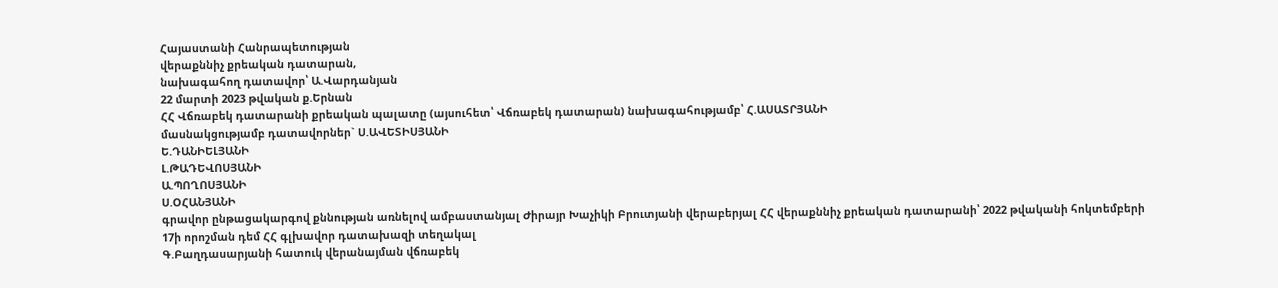Հայաստանի Հանրապետության
վերաքննիչ քրեական դատարան,
նախագահող դատավոր՝ Ա.Վարդանյան
22 մարտի 2023 թվական ք.Երնան
ՀՀ Վճռաբեկ դատարանի քրեական պալատը (այսուհետ՝ Վճռաբեկ դատարան) նախագահությամբ՝ Հ.ԱՍԱՏՐՅԱՆԻ
մասնակցությամբ դատավորներ` Ս.ԱՎԵՏԻՍՅԱՆԻ
Ե.ԴԱՆԻԵԼՅԱՆԻ
Լ.ԹԱԴԵՎՈՍՅԱՆԻ
Ա.ՊՈՂՈՍՅԱՆԻ
Ս.ՕՀԱՆՅԱՆԻ
գրավոր ընթացակարգով քննության առնելով ամբաստանյալ Ժիրայր Խաչիկի Բրուտյանի վերաբերյալ ՀՀ վերաքննիչ քրեական դատարանի՝ 2022 թվականի հոկտեմբերի 17ի որոշման դեմ ՀՀ գլխավոր դատախազի տեղակալ
Գ.Բաղդասարյանի հատուկ վերանայման վճռաբեկ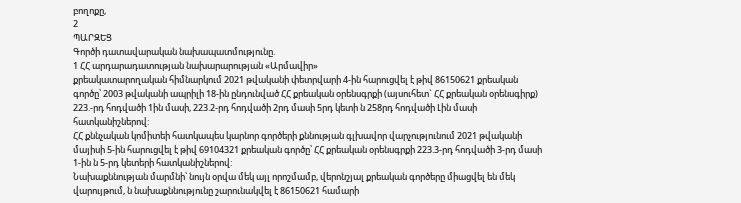բողոքը,
2
ՊԱՐԶԵՑ
Գործի դատավարական նախապատմությունը.
1 ՀՀ արդարադատության նախարարության «Արմավիր»
քրեակատարողական հիմնարկում 2021 թվականի փետրվարի 4-ին հարուցվել է թիվ 86150621 քրեական գործը՝ 2003 թվականի ապրիլի 18-ին ընդունված ՀՀ քրեական օրենսգրքի (այսուհետ` ՀՀ քրեական օրենսգիրք) 223.-րդ հոդվածի 1ին մասի, 223.2-րդ հոդվածի 2րդ մասի 5րդ կետի ն 258րդ հոդվածի Լին մասի հատկանիշներով:
ՀՀ քննչական կոմիտեի հատկապես կարնոր գործերի քննության գլխավոր վարչությունում 2021 թվականի մայիսի 5-ին հարուցվել է թիվ 69104321 քրեական գործը՝ ՀՀ քրեական օրենսգրքի 223.3-րդ հոդվածի 3-րդ մասի 1-ին ն 5-րդ կետերի հատկանիշներով:
Նախաքննության մարմնի՝ նույն օրվա մեկ այլ որոշմամբ, վերոնշյալ քրեական գործերը միացվել են մեկ վարույթում, ն նախաքննությունը շարունակվել է 86150621 համարի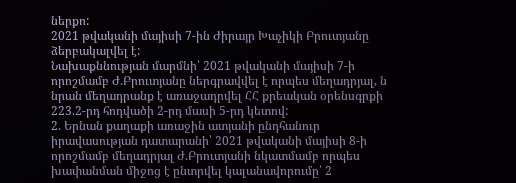ներքո:
2021 թվականի մայիսի 7-ին Ժիրայր Խաչիկի Բրուտյանը ձերբակալվել է:
Նախաքննության մարմնի՝ 2021 թվականի մայիսի 7-ի որոշմամբ Ժ.Բրուտյանը ներգրավվել է որպես մեղադրյալ, ն նրան մեղադրանք է առաջադրվել ՀՀ քրեական օրենսգրքի 223.2-րդ հոդվածի 2-րդ մասի 5-րդ կետով:
2. Երնան քաղաքի առաջին ատյանի ընդհանուր իրավասության դատարանի՝ 2021 թվականի մայիսի 8-ի որոշմամբ մեղադրյալ Ժ.Բրուտյանի նկատմամբ որպես խափանման միջոց է ընտրվել կալանավորումը՝ 2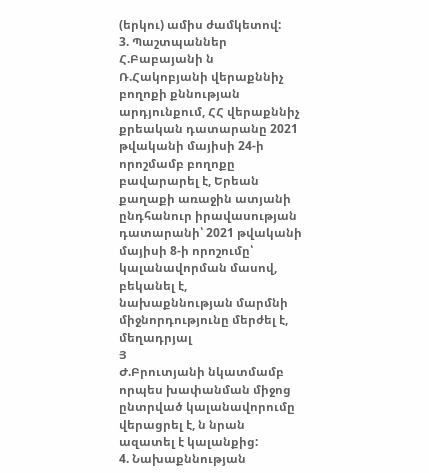(երկու) ամիս ժամկետով:
3. Պաշտպաններ Հ.Բաբայանի ն Ռ.Հակոբյանի վերաքննիչ բողոքի քննության արդյունքում, ՀՀ վերաքննիչ քրեական դատարանը 2021 թվականի մայիսի 24-ի որոշմամբ բողոքը բավարարել է, Երեան քաղաքի առաջին ատյանի ընդհանուր իրավասության դատարանի՝ 2021 թվականի մայիսի 8-ի որոշումը՝ կալանավորման մասով, բեկանել է, նախաքննության մարմնի միջնորդությունը մերժել է, մեղադրյալ
Յ
Ժ.Բրուտյանի նկատմամբ որպես խափանման միջոց ընտրված կալանավորումը վերացրել է, ն նրան ազատել է կալանքից:
4. Նախաքննության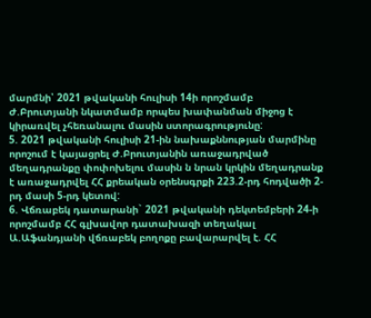մարմնի՝ 2021 թվականի հուլիսի 14ի որոշմամբ Ժ.Բրուտյանի նկատմամբ որպես խափանման միջոց է կիրառվել չհեռանալու մասին ստորագրությունը:
5. 2021 թվականի հուլիսի 21-ին նախաքննության մարմինը որոշում է կայացրել Ժ.Բրուտյանին առաջադրված մեղադրանքը փոփոխելու մասին ն նրան կրկին մեղադրանք է առաջադրվել ՀՀ քրեական օրենսգրքի 223.2-րդ հոդվածի 2-րդ մասի 5-րդ կետով:
6. Վճռաբեկ դատարանի` 2021 թվականի դեկտեմբերի 24-ի որոշմամբ ՀՀ գլխավոր դատախազի տեղակալ Ա.Աֆանդյանի վճռաբեկ բողոքը բավարարվել է. ՀՀ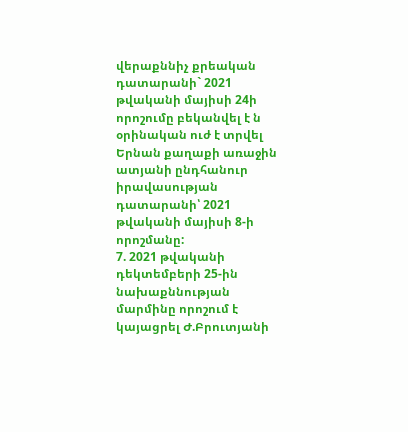վերաքննիչ քրեական դատարանի` 2021 թվականի մայիսի 24ի որոշումը բեկանվել է ն օրինական ուժ է տրվել Երնան քաղաքի առաջին ատյանի ընդհանուր իրավասության դատարանի՝ 2021 թվականի մայիսի 8-ի որոշմանը:
7. 2021 թվականի դեկտեմբերի 25-ին նախաքննության մարմինը որոշում է կայացրել Ժ.Բրուտյանի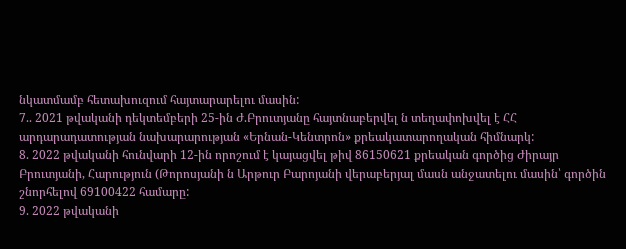նկատմամբ հետախուզում հայտարարելու մասին:
7.. 2021 թվականի դեկտեմբերի 25-ին Ժ.Բրուտյանը հայտնաբերվել ն տեղափոխվել է ՀՀ արդարադատության նախարարության «Երնան-Կենտրոն» քրեակատարողական հիմնարկ:
8. 2022 թվականի հունվարի 12-ին որոշում է կայացվել թիվ 86150621 քրեական գործից Ժիրայր Բրուտյանի, Հարություն (Թորոսյանի ն Արթուր Բարոյանի վերաբերյալ մասն անջատելու մասին՝ գործին շնորհելով 69100422 համարը:
9. 2022 թվականի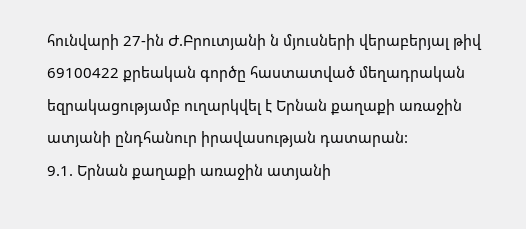հունվարի 27-ին Ժ.Բրուտյանի ն մյուսների վերաբերյալ թիվ 69100422 քրեական գործը հաստատված մեղադրական եզրակացությամբ ուղարկվել է Երնան քաղաքի առաջին ատյանի ընդհանուր իրավասության դատարան:
9.1. Երնան քաղաքի առաջին ատյանի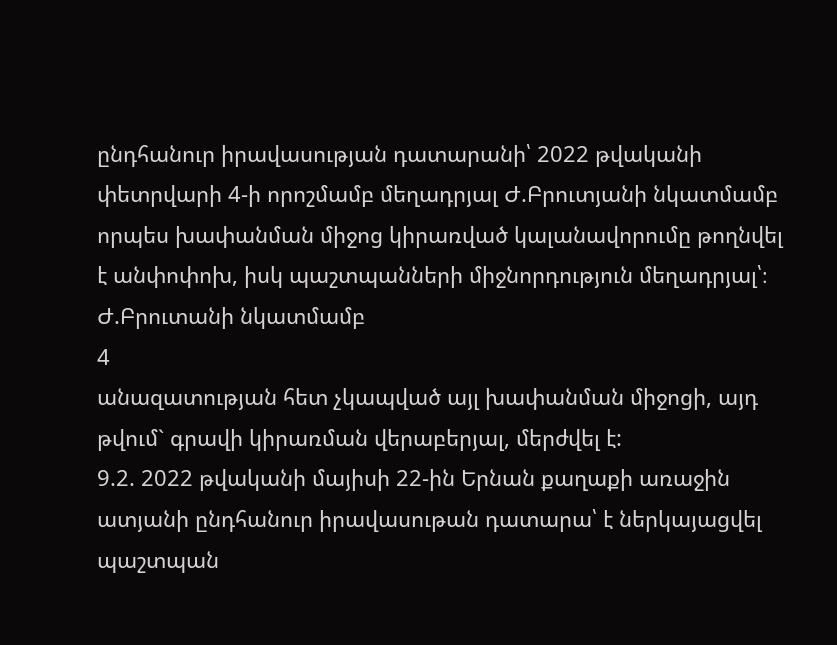ընդհանուր իրավասության դատարանի՝ 2022 թվականի փետրվարի 4-ի որոշմամբ մեղադրյալ Ժ.Բրուտյանի նկատմամբ որպես խափանման միջոց կիրառված կալանավորումը թողնվել է անփոփոխ, իսկ պաշտպանների միջնորդություն մեղադրյալ՝։ Ժ.Բրուտանի նկատմամբ
4
անազատության հետ չկապված այլ խափանման միջոցի, այդ թվում` գրավի կիրառման վերաբերյալ, մերժվել է:
9.2. 2022 թվականի մայիսի 22-ին Երնան քաղաքի առաջին ատյանի ընդհանուր իրավասութան դատարա՝ է ներկայացվել պաշտպան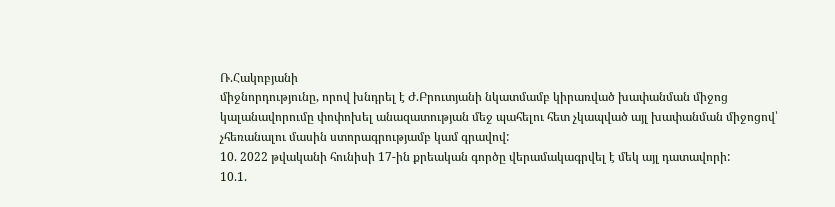Ռ.Հակոբյանի
միջնորդությունը, որով խնդրել է Ժ.Բրուտյանի նկատմամբ կիրառված խափանման միջոց կալանավորումը փոփոխել անազատության մեջ պահելու հետ չկապված այլ խափանման միջոցով՝ չհեռանալու մասին ստորագրությամբ կամ գրավով:
10. 2022 թվականի հունիսի 17-ին քրեական գործը վերամակագրվել է մեկ այլ դատավորի:
10.1.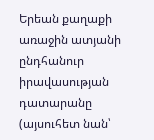Երեան քաղաքի առաջին ատյանի ընդհանուր իրավասության դատարանը (այսուհետ նան՝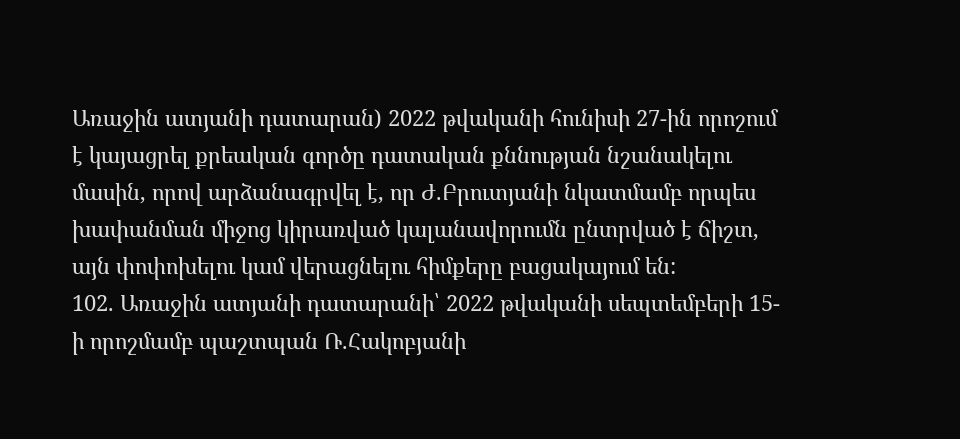Առաջին ատյանի դատարան) 2022 թվականի հունիսի 27-ին որոշում է կայացրել քրեական գործը դատական քննության նշանակելու մասին, որով արձանագրվել է, որ Ժ.Բրուտյանի նկատմամբ որպես խափանման միջոց կիրառված կալանավորումն ընտրված է ճիշտ, այն փոփոխելու կամ վերացնելու հիմքերը բացակայում են:
102. Առաջին ատյանի դատարանի՝ 2022 թվականի սեպտեմբերի 15-ի որոշմամբ պաշտպան Ռ.Հակոբյանի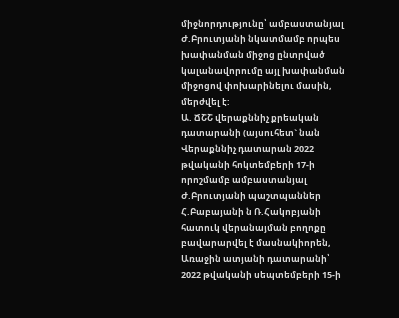միջնորդությունը՝ ամբաստանյալ Ժ.Բրուտյանի նկատմամբ որպես խափանման միջոց ընտրված կալանավորումը այլ խափանման միջոցով փոխարինելու մասին, մերժվել է:
Ա. ՃՇՇ վերաքննիչ քրեական դատարանի (այսուհետ` նան Վերաքննիչ դատարան 2022 թվականի հոկտեմբերի 17-ի որոշմամբ ամբաստանյալ Ժ.Բրուտյանի պաշտպաններ Հ.Բաբայանի ն Ռ.Հակոբյանի հատուկ վերանայման բողոքը բավարարվել է մասնակիորեն, Առաջին ատյանի դատարանի՝ 2022 թվականի սեպտեմբերի 15-ի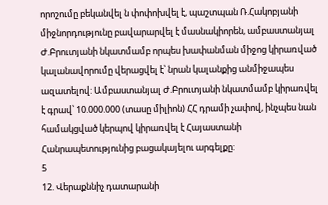որոշումը բեկանվել ն փոփոխվել է, պաշտպան Ռ.Հակոբյանի միջնորդությունը բավարարվել է մասնակիորեն, ամբաստանյալ Ժ.Բրուտյանի նկատմամբ որպես խափանման միջոց կիրառված կալանավորումը վերացվել է՝ նրան կալանքից անմիջապես ազատելով: Ամբաստանյալ Ժ.Բրուտյանի նկատմամբ կիրառվել է գրավ՝ 10.000.000 (տասը միլիոն) ՀՀ դրամի չափով, ինչպես նան համակցված կերպով կիրառվել է Հայաստանի Հանրապետությունից բացակայելու արգելքը:
5
12. Վերաքննիչ դատարանի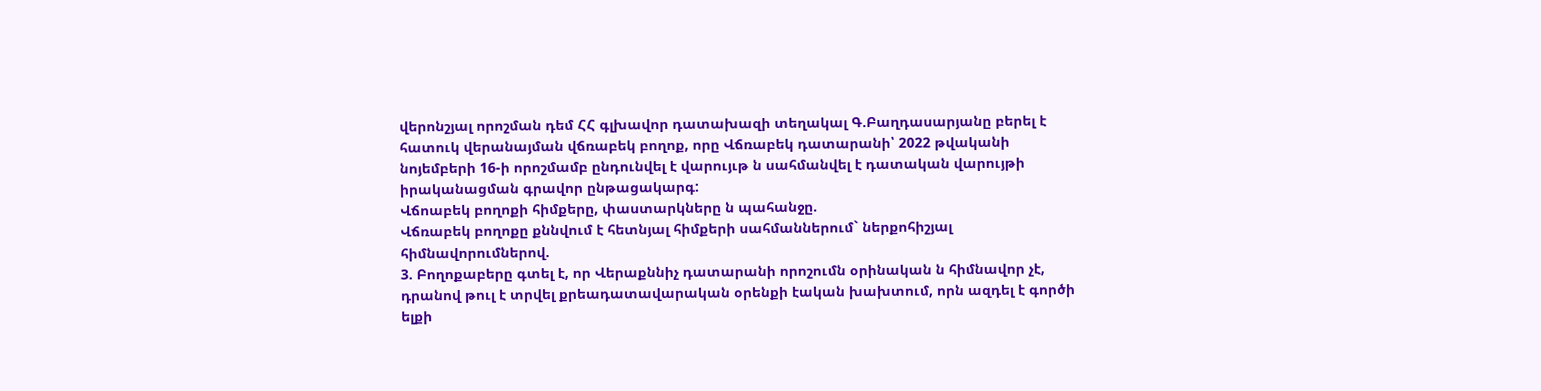վերոնշյալ որոշման դեմ ՀՀ գլխավոր դատախազի տեղակալ Գ.Բաղդասարյանը բերել է հատուկ վերանայման վճռաբեկ բողոք, որը Վճռաբեկ դատարանի՝ 2022 թվականի նոյեմբերի 16-ի որոշմամբ ընդունվել է վարույւթ ն սահմանվել է դատական վարույթի իրականացման գրավոր ընթացակարգ:
Վճոաբեկ բողոքի հիմքերը, փաստարկները ն պահանջը.
Վճռաբեկ բողոքը քննվում է հետնյալ հիմքերի սահմաններում` ներքոհիշյալ հիմնավորումներով.
3. Բողոքաբերը գտել է, որ Վերաքննիչ դատարանի որոշումն օրինական ն հիմնավոր չէ, դրանով թուլ է տրվել քրեադատավարական օրենքի էական խախտում, որն ազդել է գործի ելքի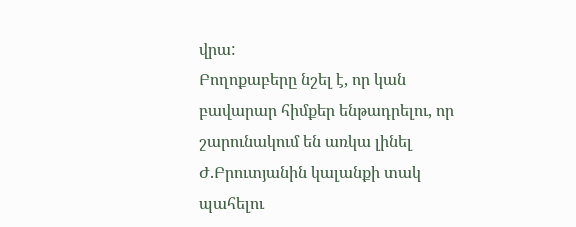վրա:
Բողոքաբերը նշել է, որ կան բավարար հիմքեր ենթադրելու, որ շարունակում են առկա լինել Ժ.Բրուտյանին կալանքի տակ պահելու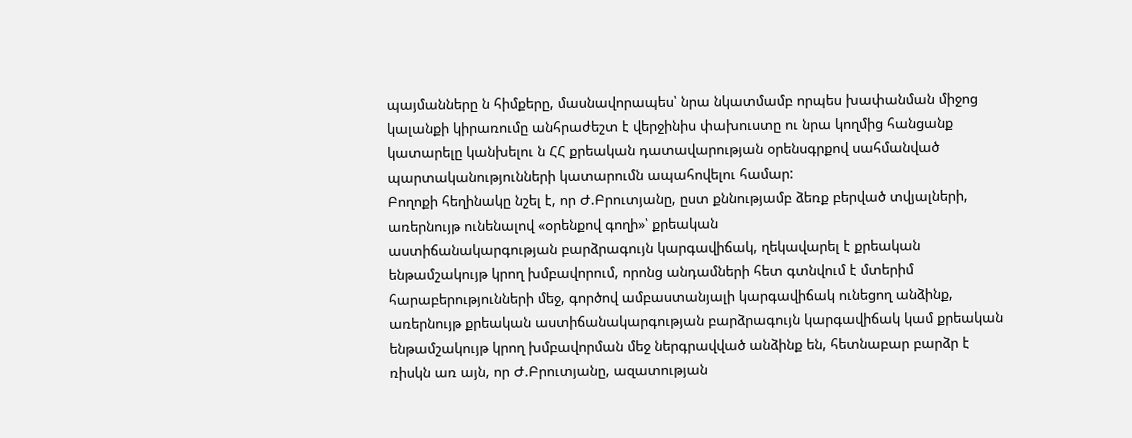պայմանները ն հիմքերը, մասնավորապես՝ նրա նկատմամբ որպես խափանման միջոց կալանքի կիրառումը անհրաժեշտ է վերջինիս փախուստը ու նրա կողմից հանցանք կատարելը կանխելու ն ՀՀ քրեական դատավարության օրենսգրքով սահմանված
պարտականությունների կատարումն ապահովելու համար:
Բողոքի հեղինակը նշել է, որ Ժ.Բրուտյանը, ըստ քննությամբ ձեռք բերված տվյալների, առերնույթ ունենալով «օրենքով գողի»՝ քրեական
աստիճանակարգության բարձրագույն կարգավիճակ, ղեկավարել է քրեական ենթամշակույթ կրող խմբավորում, որոնց անդամների հետ գտնվում է մտերիմ հարաբերությունների մեջ, գործով ամբաստանյալի կարգավիճակ ունեցող անձինք, առերնույթ քրեական աստիճանակարգության բարձրագույն կարգավիճակ կամ քրեական ենթամշակույթ կրող խմբավորման մեջ ներգրավված անձինք են, հետնաբար բարձր է ռիսկն առ այն, որ Ժ.Բրուտյանը, ազատության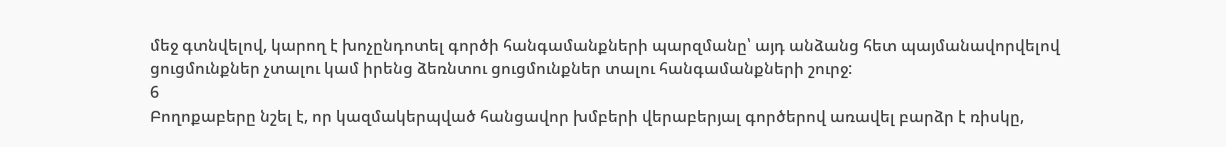մեջ գտնվելով, կարող է խոչընդոտել գործի հանգամանքների պարզմանը՝ այդ անձանց հետ պայմանավորվելով ցուցմունքներ չտալու կամ իրենց ձեռնտու ցուցմունքներ տալու հանգամանքների շուրջ:
6
Բողոքաբերը նշել է, որ կազմակերպված հանցավոր խմբերի վերաբերյալ գործերով առավել բարձր է ռիսկը,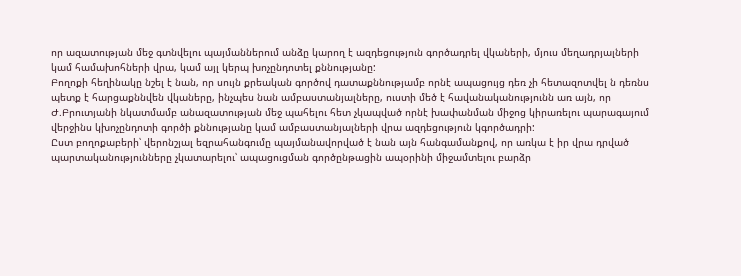որ ազատության մեջ գտնվելու պայմաններում անձը կարող է ազդեցություն գործադրել վկաների, մյուս մեղադրյալների կամ համախոհների վրա, կամ այլ կերպ խոչընդոտել քննությանը:
Բողոքի հեղինակը նշել է նան, որ սույն քրեական գործով դատաքննությամբ որնէ ապացույց դեռ չի հետազոտվել ն դեռնս պետք է հարցաքննվեն վկաները, ինչպես նան ամբաստանյալները, ուստի մեծ է հավանականությունն առ այն, որ Ժ.Բրուտյանի նկատմամբ անազատության մեջ պահելու հետ չկապված որնէ խափանման միջոց կիրառելու պարագայում վերջինս կխոչընդոտի գործի քննությանը կամ ամբաստանյալների վրա ազդեցություն կգործադրի:
Ըստ բողոքաբերի՝ վերոնշյալ եզրահանգումը պայմանավորված է նան այն հանգամանքով, որ առկա է իր վրա դրված պարտականությունները չկատարելու՝ ապացուցման գործընթացին ապօրինի միջամտելու բարձր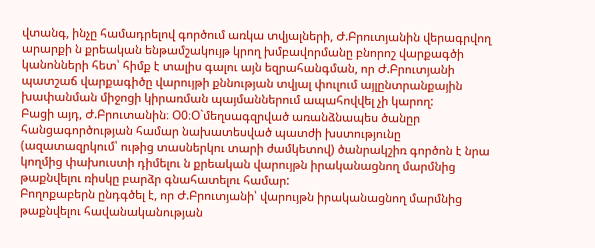վտանգ, ինչը համադրելով գործում առկա տվյալների, Ժ.Բրուտյանին վերագրվող արարքի ն քրեական ենթամշակույթ կրող խմբավորմանը բնորոշ վարքագծի կանոնների հետ՝ հիմք է տալիս գալու այն եզրահանգման, որ Ժ.Բրուտյանի պատշաճ վարքագիծը վարույթի քննության տվյալ փուլում այլընտրանքային խափանման միջոցի կիրառման պայմաններում ապահովվել չի կարող:
Բացի այդ, Ժ.Բրուտանին։ Օ0։Օ`մեղսագզրված առանձնապես ծանըր հանցագործության համար նախատեսված պատժի խստությունը (ազատազրկում՝ ութից տասներկու տարի ժամկետով) ծանրակշիռ գործոն է նրա կողմից փախուստի դիմելու ն քրեական վարույթն իրականացնող մարմնից թաքնվելու ռիսկը բարձր գնահատելու համար:
Բողոքաբերն ընդգծել է, որ Ժ.Բրուտյանի՝ վարույթն իրականացնող մարմնից թաքնվելու հավանականության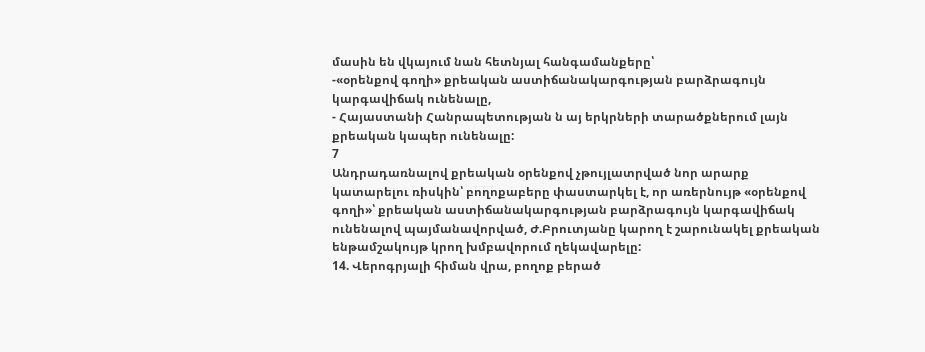մասին են վկայում նան հետնյալ հանգամանքերը՝
-«օրենքով գողի» քրեական աստիճանակարգության բարձրագույն
կարգավիճակ ունենալը,
- Հայաստանի Հանրապետության ն այ երկրների տարածքներում լայն քրեական կապեր ունենալը:
7
Անդրադառնալով քրեական օրենքով չթույլատրված նոր արարք կատարելու ռիսկին՝ բողոքաբերը փաստարկել է, որ առերնույթ «օրենքով գողի»՝ քրեական աստիճանակարգության բարձրագույն կարգավիճակ ունենալով պայմանավորված, Ժ.Բրուտյանը կարող է շարունակել քրեական ենթամշակույթ կրող խմբավորում ղեկավարելը:
14. Վերոգրյալի հիման վրա, բողոք բերած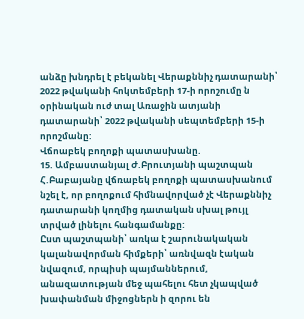անձը խնդրել է բեկանել Վերաքննիչ դատարանի՝ 2022 թվականի հոկտեմբերի 17-ի որոշումը ն օրինական ուժ տալ Առաջին ատյանի դատարանի՝ 2022 թվականի սեպտեմբերի 15-ի որոշմանը:
Վճոաբեկ բողոքի պատասխանը.
15. Ամբաստանյալ Ժ.Բրուտյանի պաշտպան Հ.Բաբայանը վճռաբեկ բողոքի պատասխանում նշել է, որ բողոքում հիմնավորված չէ Վերաքննիչ դատարանի կողմից դատական սխալ թույլ տրված լինելու հանգամանքը:
Ըստ պաշտպանի՝ առկա է շարունակական կալանավորման հիմքերի՝ առնվազն էական նվազում, որպիսի պայմաններում, անազատության մեջ պահելու հետ չկապված խափանման միջոցներն ի զորու են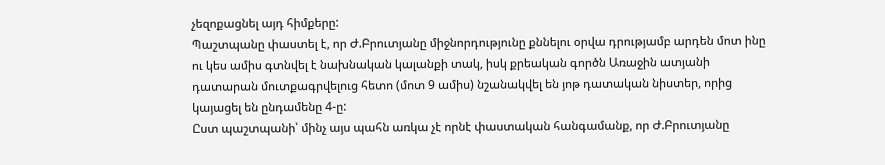չեզոքացնել այդ հիմքերը:
Պաշտպանը փաստել է, որ Ժ.Բրուտյանը միջնորդությունը քննելու օրվա դրությամբ արդեն մոտ ինը ու կես ամիս գտնվել է նախնական կալանքի տակ, իսկ քրեական գործն Առաջին ատյանի դատարան մուտքագրվելուց հետո (մոտ 9 ամիս) նշանակվել են յոթ դատական նիստեր, որից կայացել են ընդամենը 4-ը:
Ըստ պաշտպանի՝ մինչ այս պահն առկա չէ որնէ փաստական հանգամանք, որ Ժ.Բրուտյանը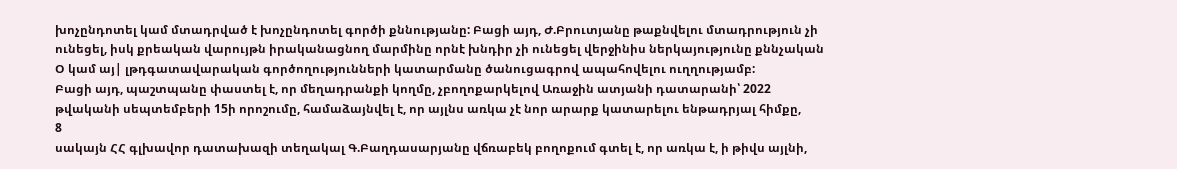խոչընդոտել կամ մտադրված է խոչընդոտել գործի քննությանը: Բացի այդ, Ժ.Բրուտյանը թաքնվելու մտադրություն չի ունեցել, իսկ քրեական վարույթն իրականացնող մարմինը որնէ խնդիր չի ունեցել վերջինիս ներկայությունը քննչական Օ կամ այ| լթդգատավարական գործողությունների կատարմանը ծանուցագրով ապահովելու ուղղությամբ:
Բացի այդ, պաշտպանը փաստել է, որ մեղադրանքի կողմը, չբողոքարկելով Առաջին ատյանի դատարանի՝ 2022 թվականի սեպտեմբերի 15ի որոշումը, համաձայնվել է, որ այլնս առկա չէ նոր արարք կատարելու ենթադրյալ հիմքը,
8
սակայն ՀՀ գլխավոր դատախազի տեղակալ Գ.Բաղդասարյանը վճռաբեկ բողոքում գտել է, որ առկա է, ի թիվս այլնի,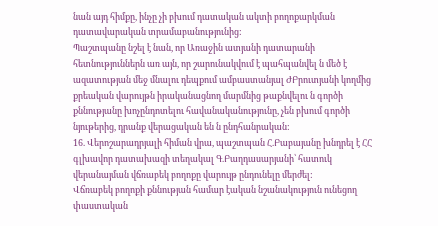նան այդ հիմքը, ինչը չի բխում դատական ակտի բողոքարկման դատավարական տրամաբանությունից:
Պաշտպանը նշել է նան, որ Առաջին ատյանի դատարանի հետնություններն առ այն, որ շարունակվում է պահպանվել ն մեծ է ազատության մեջ մնալու դեպքում ամբաստանյալ ԺԲրուտյանի կողմից քրեական վարույթն իրականացնող մարմնից թաքնվելու ն գործի քննությանը խոչընդոտելու հավանականությունը, չեն բխում գործի նյութերից, դրանք վերացական են ն ընդհանրական:
16. Վերոշարադրյալի հիման վրա, պաշտպան Հ.Բաբայանը խնդրել է ՀՀ գլխավոր դատախազի տեղակալ Գ.Բաղդասարյանի՝ հատուկ վերանայման վճռաբեկ բողոքը վարույթ ընդունելը մերժել:
Վճռաբեկ բողոքի քննության համար էական նշանակություն ունեցող փաստական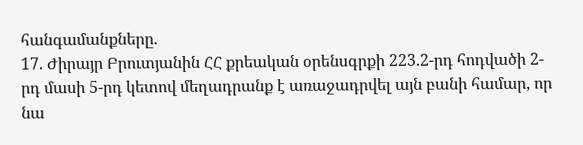հանգամանքները.
17. Ժիրայր Բրուտյանին ՀՀ քրեական օրենսգրքի 223.2-րդ հոդվածի 2-րդ մասի 5-րդ կետով մեղադրանք է առաջադրվել այն բանի համար, որ նա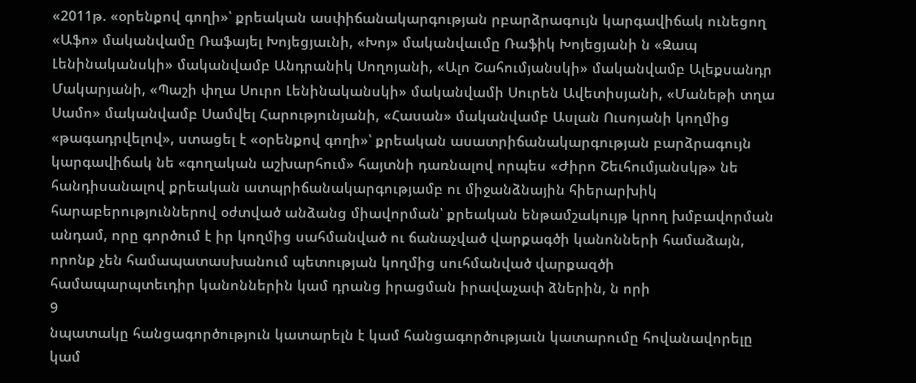«2011թ. «օրենքով գողի»՝ քրեական ասփիճանակարգության րբարձրագույն կարգավիճակ ունեցող «Աֆո» մականվամը Ռաֆայել Խոյեցյաւնի, «Խոյ» մականվաւմը Ռաֆիկ Խոյեցյանի ն «Զապ Լենինականսկի» մականվամբ Անդրանիկ Սողոյանի, «Ալո Շահումյանսկի» մականվամբ Ալեքսանդր Մակարյանի, «Պաշի փղա Սուրո Լենինականսկի» մականվամի Սուրեն Ավետիսյանի, «Մանեթի տղա Սամո» մականվամբ Սամվել Հարությունյանի, «Հասան» մականվամբ Ասլան Ուսոյանի կողմից «թագադրվելով», ստացել է «օրենքով գողի»՝ քրեական ասատրիճանակարգության բարձրագույն կարգավիճակ նե «գողական աշխարհում» հայտնի դառնալով որպես «Ժիրո Շեւհումյանսկթ» նե հանդիսանալով քրեական ատպրիճանակարգությամբ ու միջանձնային հիերարխիկ հարաբերություններով օժտված անձանց միավորման՝ քրեական ենթամշակույթ կրող խմբավորման անդամ, որը գործում է իր կողմից սահմանված ու ճանաչված վարքագծի կանոնների համաձայն, որոնք չեն համապատասխանում պետության կողմից սուհմանված վարքազծի
համապարպտեւդիր կանոններին կամ դրանց իրացման իրավաչափ ձներին, ն որի
9
նպատակը հանցագործություն կատարելն է կամ հանցագործությաւն կատարումը հովանավորելը կամ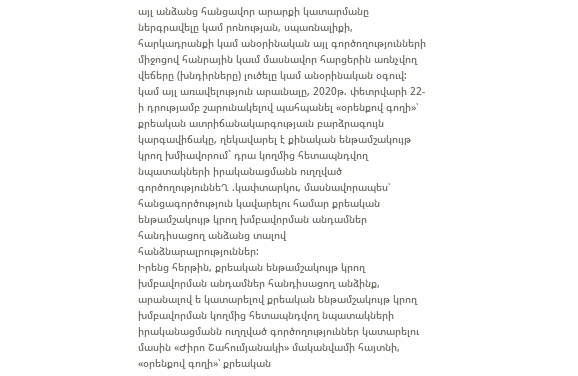այլ անձանց հանցավոր արարքի կատարմանը ներգրավելը կամ րոնության, սպառնալիքի, հարկադրանքի կամ անօրինական այլ գործողությունների միջոցով հանրային կաւմ մասնավոր հարցերին առնչվող վեճերը (խնդիրները) լուծելը կամ անօրինական օգուվ: կամ այլ առավելություն արաւնալը, 2020թ. փետրվարի 22-ի դրությամբ շարունակելով պահպանել «օրենքով գողի»՝ քրեական ատրիճանակարգությաւն բարձրագույն կարգավիճակը, ղեկավարել է քինական ենթամշակույթ կրող խմիավորում` դրա կողմից հետապնդվող նպատակների իրականացմանն ուղղված գործողություննեՂ .կափտարկու, մասնավորապես՝ հանցագործություն կավարելու համար քրեական ենթամշակույթ կրող խմբավորման անդամներ հանդիսացող անձանց տալով
հանձնարալրություններ:
Իրենց հերթին, քրեական ենթամշակույթ կրող խմբավորման անդամներ հանդիսացող անձինք, արանալով ե կատարելով քրեական ենթամշակույթ կրող խմբավորման կողմից հետապնդվող նպատակների իրականացմանն ուղղված գործողություններ կատարելու մասին «Ժիրո Շահումյանակի» մականվամի հայտնի, «օրենքով գողի»՝ քրեական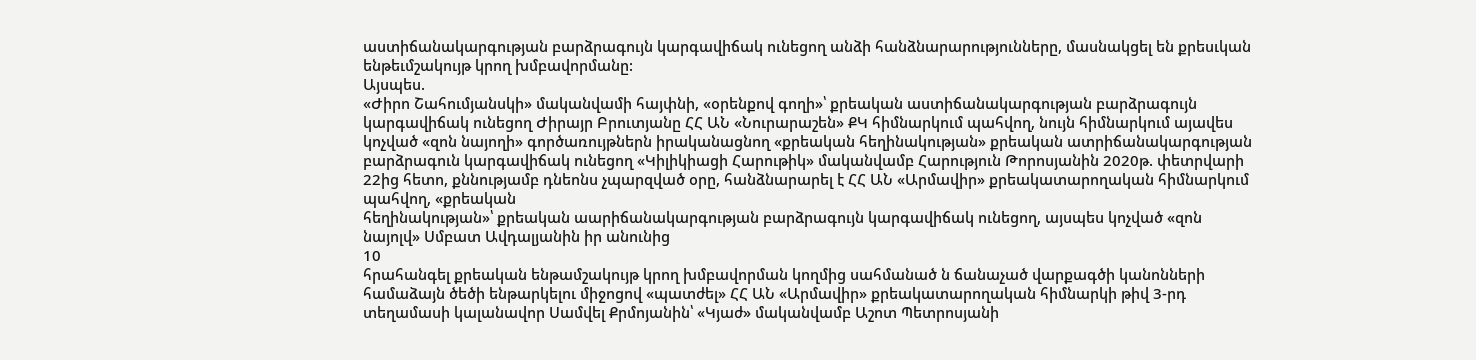աստիճանակարգության բարձրագույն կարգավիճակ ունեցող անձի հանձնարարությունները, մասնակցել են քրեսւկան ենթեւմշակույթ կրող խմբավորմանը:
Այսպես.
«Ժիրո Շահումյանսկի» մականվամի հայփնի, «օրենքով գողի»՝ քրեական աստիճանակարգության բարձրագույն կարգավիճակ ունեցող Ժիրայր Բրուտյանը ՀՀ ԱՆ «Նուրարաշեն» ՔԿ հիմնարկում պահվող, նույն հիմնարկում այավես կոչված «զոն նայողի» գործառույթներն իրականացնող «քրեական հեղինակության» քրեական ատրիճանակարգության բարձրագուն կարգավիճակ ունեցող «Կիլիկիացի Հարութիկ» մականվամբ Հարություն Թորոսյանին 2020թ. փետրվարի 22ից հետո, քննությամբ դնեոնս չպարզված օրը, հանձնարարել է ՀՀ ԱՆ «Արմավիր» քրեակատարողական հիմնարկում պահվող, «քրեական
հեղինակության»՝ քրեական աարիճանակարգության բարձրագույն կարգավիճակ ունեցող, այսպես կոչված «զոն նայոլվ» Սմբատ Ավդալյանին իր անունից
10
հրահանգել քրեական ենթամշակույթ կրող խմբավորման կողմից սահմանած ն ճանաչած վարքագծի կանոնների համաձայն ծեծի ենթարկելու միջոցով «պատժել» ՀՀ ԱՆ «Արմավիր» քրեակատարողական հիմնարկի թիվ 3-րդ տեղամասի կալանավոր Սամվել Քրմոյանին՝ «Կյաժ» մականվամբ Աշոտ Պետրոսյանի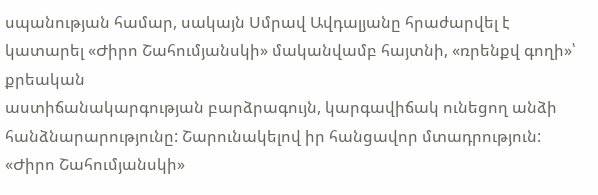սպանության համար, սակայն Սմրավ Ավդալյանը հրաժարվել է կատարել «Ժիրո Շահումյանսկի» մականվամբ հայտնի, «ռրենքվ գողի»՝ քրեական
աստիճանակարգության բարձրագույն, կարգավիճակ ունեցող անձի հանձնարարությունը: Շարունակելով իր հանցավոր մտադրություն: «Ժիրո Շահումյանսկի»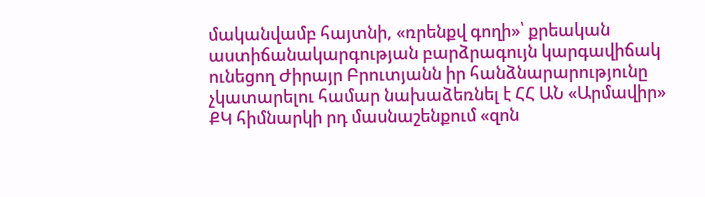մականվամբ հայտնի, «ռրենքվ գողի»՝ քրեական
աստիճանակարգության բարձրագույն կարգավիճակ ունեցող Ժիրայր Բրուտյանն իր հանձնարարությունը չկատարելու համար նախաձեռնել է ՀՀ ԱՆ «Արմավիր» ՔԿ հիմնարկի րդ մասնաշենքում «զոն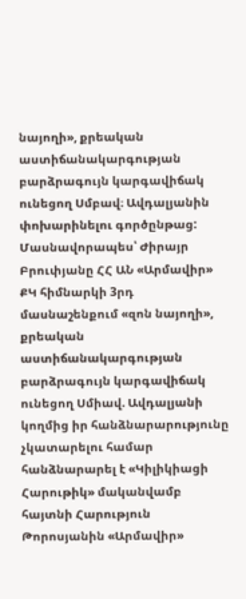նայողի», քրեական
աստիճանակարգության բարձրագույն կարգավիճակ ունեցող Սմբավ։ Ավդալյանին փոխարինելու գործընթաց: Մասնավորապես՝ Ժիրայր Բրուփյանը ՀՀ ԱՆ «Արմավիր» ՔԿ հիմնարկի 3րդ մասնաշենքում «զոն նայողի», քրեական աստիճանակարգության բարձրագույն կարգավիճակ ունեցող Սմիավ. Ավդալյանի կողմից իր հանձնարարությունը չկատարելու համար հանձնարարել է «Կիլիկիացի Հարութիկ» մականվամբ հայտնի Հարություն Թորոսյանին «Արմավիր»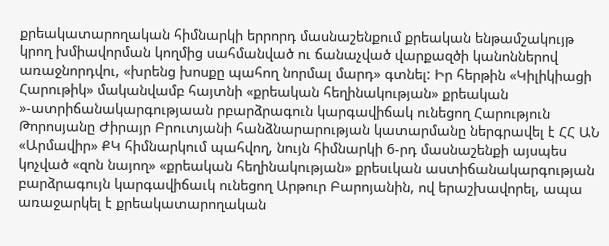քրեակատարողական հիմնարկի երրորդ մասնաշենքում քրեական ենթամշակույթ կրող խմիավորման կողմից սահմանված ու ճանաչված վարքազծի կանոններով առաջնորդվու, «խրենց խոսքը պահող նորմալ մարդ» գտնել: Իր հերթին «Կիլիկիացի Հարութիկ» մականվամբ հայտնի «քրեական հեղինակության» քրեական »-ատրիճանակարգությաան րբարձրագուն կարգավիճակ ունեցող Հարություն Թորոսյանը Ժիրայր Բրուտյանի հանձնարարության կատարմանը ներգրավել է ՀՀ ԱՆ «Արմավիր» ՔԿ հիմնարկում պահվող, նույն հիմնարկի 6-րդ մասնաշենքի այսպես կոչված «զոն նայող» «քրեական հեղինակության» քրեսւկան աստիճանակարգության բարձրագույն կարգավիճաւկ ունեցող Արթուր Բարոյանին, ով երաշխավորել, ապա առաջարկել է քրեակատարողական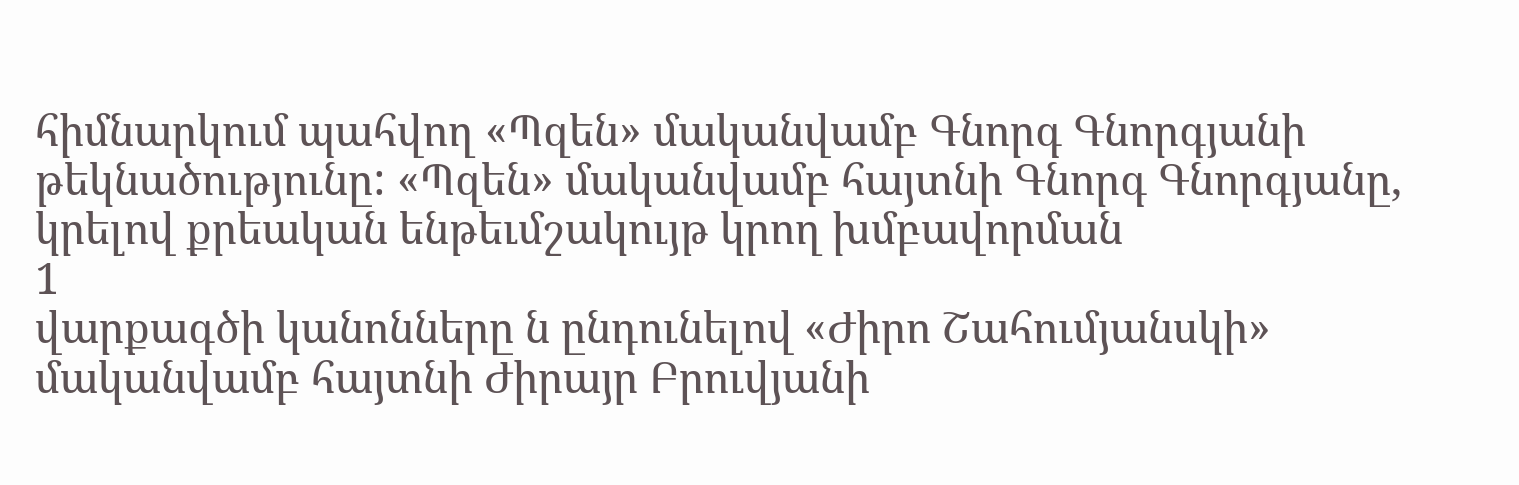հիմնարկում պահվող «Պզեն» մականվամբ Գնորգ Գնորգյանի թեկնածությունը: «Պզեն» մականվամբ հայտնի Գնորգ Գնորգյանը, կրելով քրեական ենթեւմշակույթ կրող խմբավորման
1
վարքագծի կանոնները ն ընդունելով «Ժիրո Շահումյանսկի» մականվամբ հայտնի Ժիրայր Բրուվյանի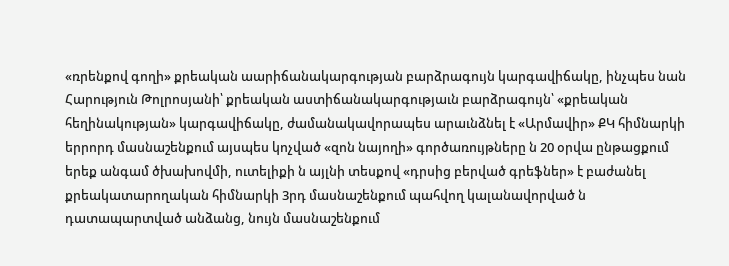«ռրենքով գողի» քրեական աարիճանակարգության բարձրագույն կարգավիճակը, ինչպես նան Հարություն Թոլրոսյանի՝ քրեական աստիճանակարգությաւն բարձրագույն՝ «քրեական հեղինակության» կարգավիճակը, ժամանակավորապես արաւնձնել է «Արմավիր» ՔԿ հիմնարկի երրորդ մասնաշենքում այսպես կոչված «զոն նայողի» գործառույթները ն 20 օրվա ընթացքում երեք անգամ ծխախովմի, ուտելիքի ն այլնի տեսքով «դրսից բերված գրեֆներ» է բաժանել քրեակատարողական հիմնարկի 3րդ մասնաշենքում պահվող կալանավորված ն դատապարտված անձանց, նույն մասնաշենքում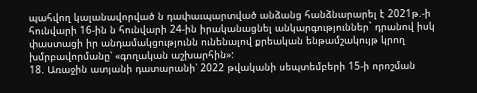պահվող կալանավորված ն դափաւպարտված անձանց հանձնարարել է 2021թ.-ի հունվարի 16-ին ն հունվարի 24-ին իրականացնել անկարգություններ` դրանով իսկ փաստացի իր անդամակցությունն ունենալով քրեական ենթամշակույթ կրող խմրբավորմանը՝ «գողական աշխարհին»:
18. Առաջին ատյանի դատարանի՝ 2022 թվականի սեպտեմբերի 15-ի որոշման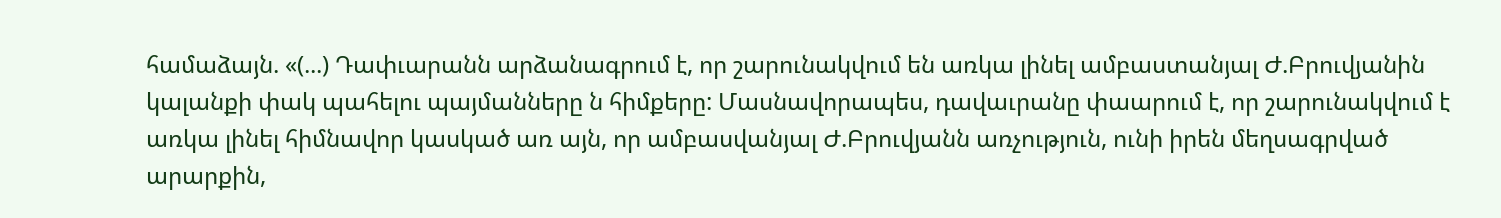համաձայն. «(...) Դափւարանն արձանագրում է, որ շարունակվում են առկա լինել ամբաստանյալ Ժ.Բրուվյանին կալանքի փակ պահելու պայմանները ն հիմքերը: Մասնավորապես, դավաւրանը փաարում է, որ շարունակվում է առկա լինել հիմնավոր կասկած առ այն, որ ամբասվանյալ Ժ.Բրուվյանն առչություն, ունի իրեն մեղսագրված արարքին,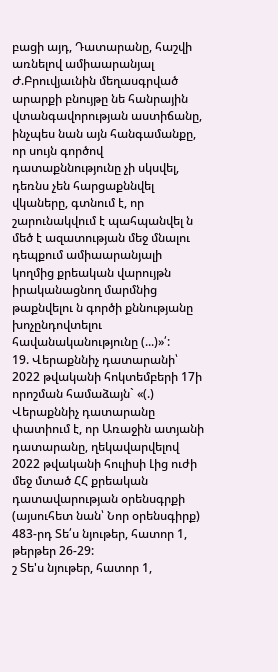բացի այդ, Դատարանը, հաշվի առնելով ամիաարանյալ Ժ.Բրուվյաւնին մեղասգրված արարքի բնույթը նե հանրային վտանգավորության աստիճանը, ինչպես նան այն հանգամանքը, որ սույն գործով դատաքննությունը չի սկսվել, դեռնս չեն հարցաքննվել վկաները, գտնում է, որ շարունակվում է պահպանվել ն մեծ է ազատության մեջ մնալու դեպքում ամիաարանյալի կողմից քրեական վարույթն իրականացնող մարմնից թաքնվելու ն գործի քննությանը խոչընդովտելու հավանականությունը (...)»՛:
19. Վերաքննիչ դատարանի՝ 2022 թվականի հոկտեմբերի 17ի որոշման համաձայն` «(.) Վերաքննիչ դատարանը փատիում է, որ Առաջին ատյանի դատարանը, ղեկավարվելով 2022 թվականի հուլիսի Լից ուժի մեջ մտած ՀՀ քրեական դատավարության օրենսգրքի (այսուհետ նան՝ Նոր օրենսգիրք) 483-րդ Տե՛ս նյութեր, հատոր 1, թերթեր 26-29:
շ Տե'ս նյութեր, հատոր 1,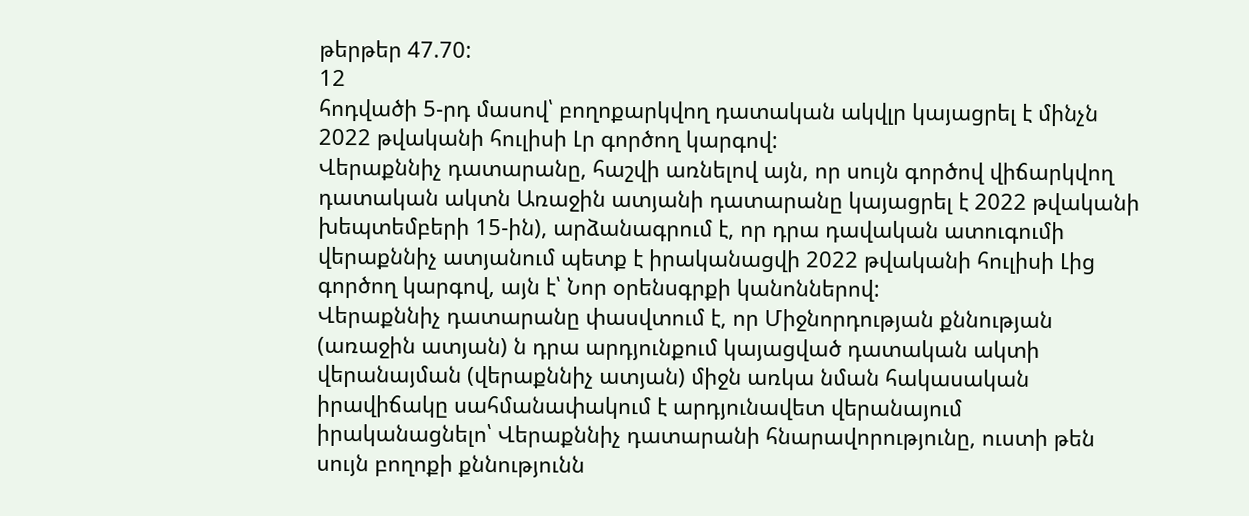թերթեր 47.70:
12
հոդվածի 5-րդ մասով՝ բողոքարկվող դատական ակվլր կայացրել է մինչն 2022 թվականի հուլիսի Լր գործող կարգով:
Վերաքննիչ դատարանը, հաշվի առնելով այն, որ սույն գործով վիճարկվող դատական ակտն Առաջին ատյանի դատարանը կայացրել է 2022 թվականի խեպտեմբերի 15-ին), արձանագրում է, որ դրա դավական ատուգումի վերաքննիչ ատյանում պետք է իրականացվի 2022 թվականի հուլիսի Լից գործող կարգով, այն է՝ Նոր օրենսգրքի կանոններով:
Վերաքննիչ դատարանը փասվտում է, որ Միջնորդության քննության (առաջին ատյան) ն դրա արդյունքում կայացված դատական ակտի վերանայման (վերաքննիչ ատյան) միջն առկա նման հակասական իրավիճակը սահմանափակում է արդյունավետ վերանայում իրականացնելո՝ Վերաքննիչ դատարանի հնարավորությունը, ուստի թեն սույն բողոքի քննությունն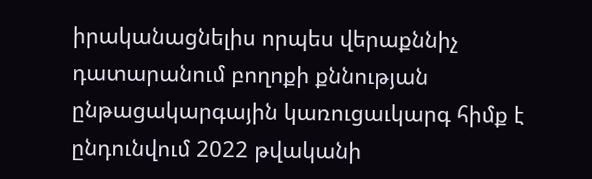իրականացնելիս որպես վերաքննիչ դատարանում բողոքի քննության ընթացակարգային կառուցաւկարգ հիմք է ընդունվում 2022 թվականի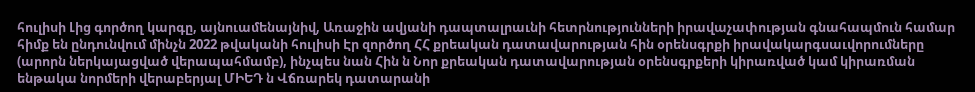հուլիսի Լից գործող կարգը, այնուամենայնիվ, Առաջին ավյանի դապտալրաւնի հետրնությունների իրավաչափության գնահապմուն համար հիմք են ընդունվում մինչն 2022 թվականի հուլիսի Էր զործող ՀՀ քրեական դատավարության հին օրենսգրքի իրավակարգսաւվորումները (արորն ներկայացված վերապահմամբ), ինչպես նան Հին ն Նոր քրեական դատավարության օրենսգրքերի կիրառված կամ կիրառման ենթակա նորմերի վերաբերյալ ՄԻԵԴ ն Վճռարեկ դատարանի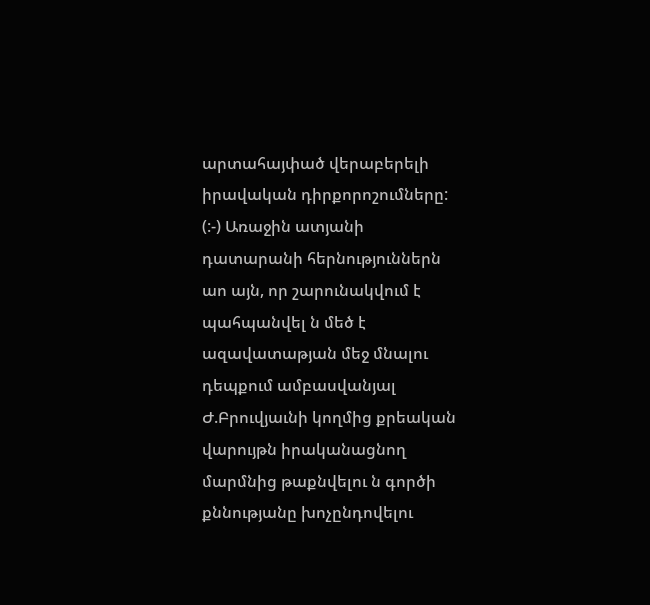արտահայփած վերաբերելի իրավական դիրքորոշումները:
(:-) Առաջին ատյանի դատարանի հերնություններն աո այն, որ շարունակվում է պահպանվել ն մեծ է ազավատաթյան մեջ մնալու դեպքում ամբասվանյալ Ժ.Բրուվյաւնի կողմից քրեական վարույթն իրականացնող մարմնից թաքնվելու ն գործի քննությանը խոչընդովելու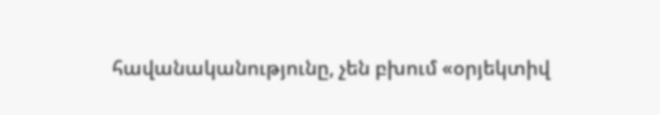հավանականությունը, չեն բխում «օրյեկտիվ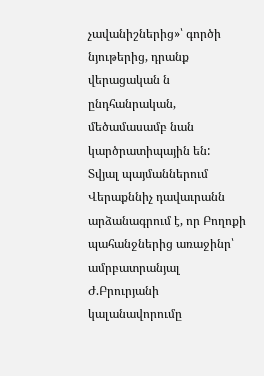չավանիշներից»՝ գործի նյութերից, դրանք վերացական ն ընդհանրական, մեծամասամբ նան կարծրատիպային են:
Տվյալ պայմաններում Վերաքննիչ դավաւրանն արձանագրում է, որ Բողոքի պահանջներից առաջինր՝ ամրբատրանյալ Ժ.Բրուրյանի կալանավորումը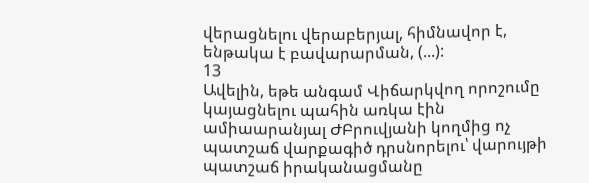վերացնելու վերաբերյալ, հիմնավոր է, ենթակա է բավարարման, (...):
13
Ավելին, եթե անգամ Վիճարկվող որոշումը կայացնելու պահին առկա էին ամիաարանյալ ԺԲրուվյանի կողմից ոչ պատշաճ վարքագիծ դրսնորելու՝ վարույթի պատշաճ իրականացմանը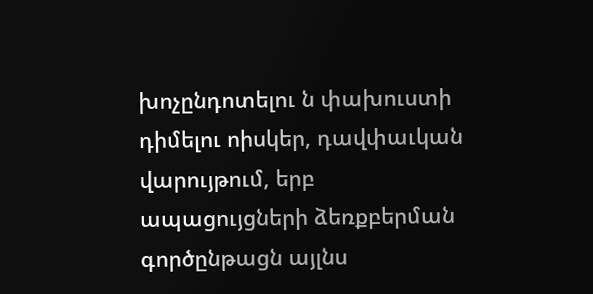խոչընդոտելու ն փախուստի դիմելու ոիսկեր, դավփաւկան վարույթում, երբ ապացույցների ձեռքբերման գործընթացն այլնս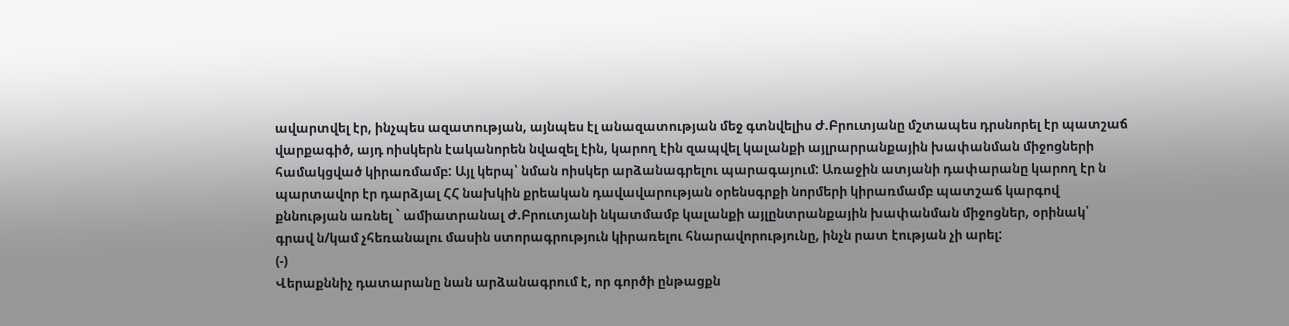ավարտվել էր, ինչպես ազատության, այնպես էլ անազատության մեջ գտնվելիս Ժ.Բրուտյանը մշտապես դրսնորել էր պատշաճ վարքագիծ, այդ ոիսկերն էականորեն նվազել էին, կարող էին զապվել կալանքի այլրարրանքային խափանման միջոցների համակցված կիրառմամբ: Այլ կերպ՝ նման ոիսկեր արձանագրելու պարագայում: Առաջին ատյանի դափարանը կարող էր ն պարտավոր էր դարձյալ ՀՀ նախկին քրեական դավավարության օրենսգրքի նորմերի կիրառմամբ պատշաճ կարգով քննության առնել ` ամիատրանալ Ժ.Բրուտյանի նկատմամբ կալանքի այլընտրանքային խափանման միջոցներ, օրինակ՝ գրավ ն/կամ չհեռանալու մասին ստորագրություն կիրառելու հնարավորությունը, ինչն րատ էության չի արել:
(-)
Վերաքննիչ դատարանը նան արձանագրում է, որ գործի ընթացքն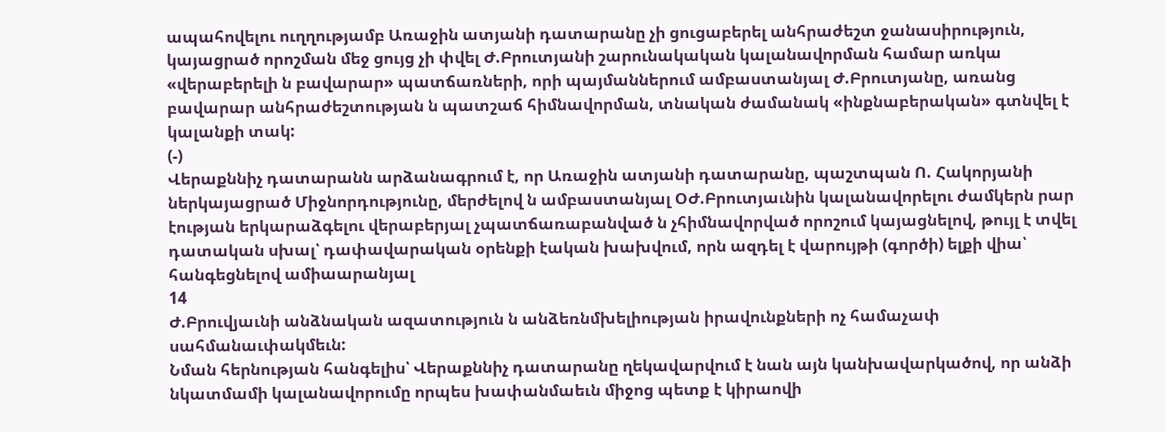ապահովելու ուղղությամբ Առաջին ատյանի դատարանը չի ցուցաբերել անհրաժեշտ ջանասիրություն, կայացրած որոշման մեջ ցույց չի փվել Ժ.Բրուտյանի շարունակական կալանավորման համար առկա «վերաբերելի ն բավարար» պատճառների, որի պայմաններում ամբաստանյալ Ժ.Բրուտյանը, առանց բավարար անհրաժեշտության ն պատշաճ հիմնավորման, տնական ժամանակ «ինքնաբերական» գտնվել է կալանքի տակ:
(-)
Վերաքննիչ դատարանն արձանագրում է, որ Առաջին ատյանի դատարանը, պաշտպան Ո. Հակորյանի ներկայացրած Միջնորդությունը, մերժելով ն ամբաստանյալ ՕԺ.Բրուտյաւնին կալանավորելու ժամկերն րար էության երկարաձգելու վերաբերյալ չպատճառաբանված ն չհիմնավորված որոշում կայացնելով, թույլ է տվել դատական սխալ՝ դափավարական օրենքի էական խախվում, որն ազդել է վարույթի (գործի) ելքի վիա՝ հանգեցնելով ամիաարանյալ
14
Ժ.Բրուվյաւնի անձնական ազատություն ն անձեռնմխելիության իրավունքների ոչ համաչափ սահմանաւփակմեւն:
Նման հերնության հանգելիս՝ Վերաքննիչ դատարանը ղեկավարվում է նան այն կանխավարկածով, որ անձի նկատմամի կալանավորումը որպես խափանմաեւն միջոց պետք է կիրաովի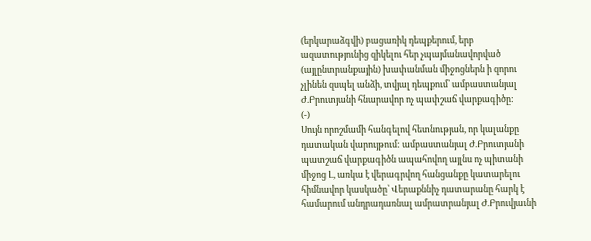(երկարաձգվի) բացառիկ դեպքերում, երբ ազատությունից զիկելու հեր չպայմանավորված (այլընտրանքային) խափանման միջոցներն ի զորու չլինեն զսպել անձի, տվյալ դեպքում՝ ամբաստանյալ Ժ.Բրուտյանի հնարավոր ոչ պափշաճ վարքագիծը:
(-)
Սույն որոշմամի հանգելով հետնության, որ կալանքը դատական վարույթում: ամբաստանյալ Ժ.Բրուտյանի պատշաճ վարքագիծն ապահովող այլնս ոչ պիտանի միջոց Լ, առկա է վերագրվող հանցանքը կատարելու հիմնավոր կասկածը՝ Վերաքննիչ դատարանը հարկ է համարում անդրադառնալ ամրատրանյալ Ժ.Բրուվյաւնի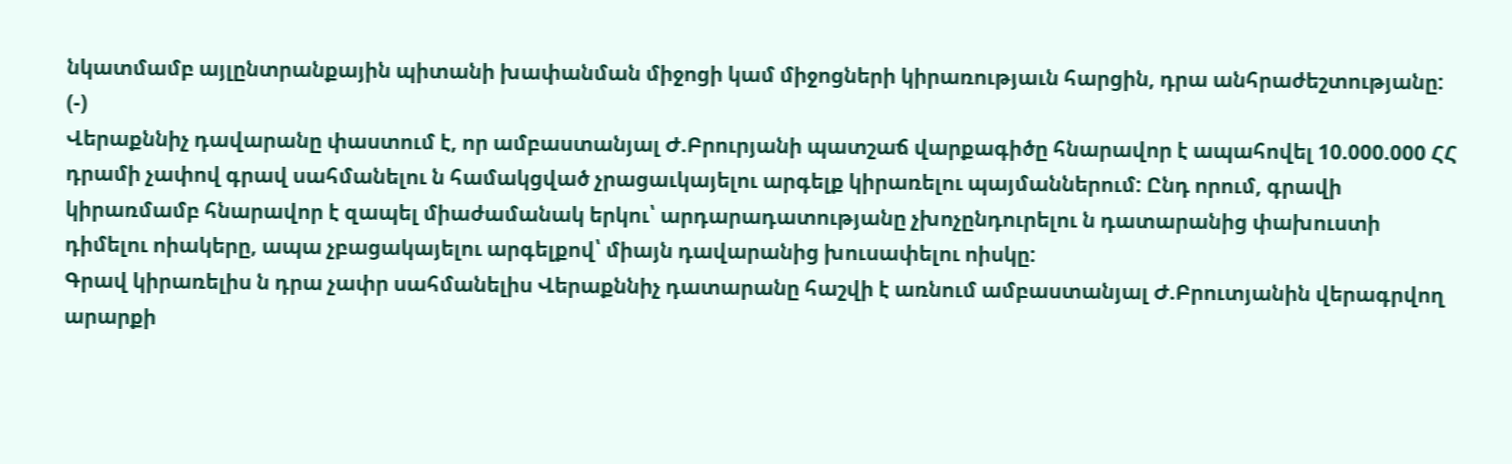նկատմամբ այլընտրանքային պիտանի խափանման միջոցի կամ միջոցների կիրառությաւն հարցին, դրա անհրաժեշտությանը:
(-)
Վերաքննիչ դավարանը փաստում է, որ ամբաստանյալ Ժ.Բրուրյանի պատշաճ վարքագիծը հնարավոր է ապահովել 10.000.000 ՀՀ դրամի չափով գրավ սահմանելու ն համակցված չրացաւկայելու արգելք կիրառելու պայմաններում: Ընդ որում, գրավի կիրառմամբ հնարավոր է զապել միաժամանակ երկու՝ արդարադատությանը չխոչընդուրելու ն դատարանից փախուստի դիմելու ոիակերը, ապա չբացակայելու արգելքով՝ միայն դավարանից խուսափելու ոիսկը:
Գրավ կիրառելիս ն դրա չափր սահմանելիս Վերաքննիչ դատարանը հաշվի է առնում ամբաստանյալ Ժ.Բրուտյանին վերագրվող արարքի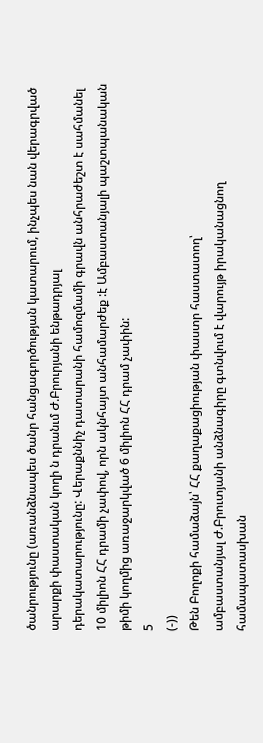ծանրությունը (առանձնապես ծանր հանցագործության կատարում, ինչպես նան վերագրված արարքի փաստական կողի ն դրանւմ Ժ.Բրուրյանի ենթադրյալ
դերակատարությունը: Վերաքննիչ դատարանի համոզմամի գրավն անհրաժեշտ է սահմանել 10 միլիոն ՀՀ դրամի չափով, որն ակնհայտ անհամարժեք :է Ամբաստանյալի պաշտպանական թիմի կողմից առաջարկված 6 միլիոն ՀՀ դրամ չափին:
5
(-))
Թեն Բողոքի համաձայն՝ ՀՀ քաղաքացիության փաստր հաստատող՝
ամբաստանյալ Ժ.Բրուտյանի անձնագիրը գտնվում է վարույթ իրականացնող համապատասխան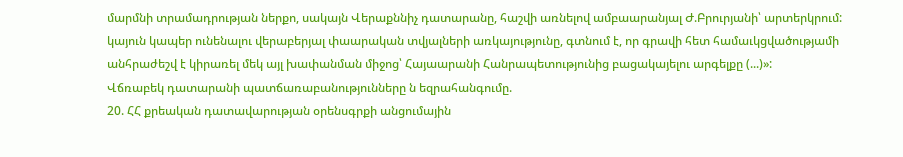մարմնի տրամադրության ներքո, սակայն Վերաքննիչ դատարանը, հաշվի առնելով ամբաարանյալ Ժ.Բրուրյանի՝ արտերկրում: կայուն կապեր ունենալու վերաբերյալ փաարական տվյալների առկայությունը, գտնում է, որ գրավի հետ համաւկցվածությամի անհրաժեշվ է կիրառել մեկ այլ խափանման միջոց՝ Հայաարանի Հանրապետությունից բացակայելու արգելքը (...)»:
Վճռաբեկ դատարանի պատճառաբանությունները ն եզրահանգումը.
20. ՀՀ քրեական դատավարության օրենսգրքի անցումային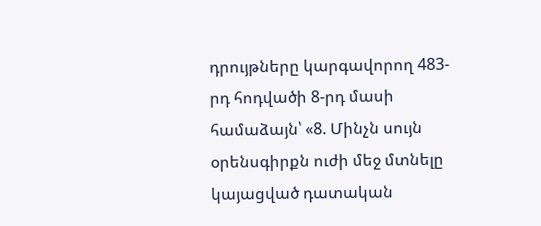դրույթները կարգավորող 483-րդ հոդվածի 8-րդ մասի համաձայն՝ «8. Մինչն սույն օրենսգիրքն ուժի մեջ մտնելը կայացված դատական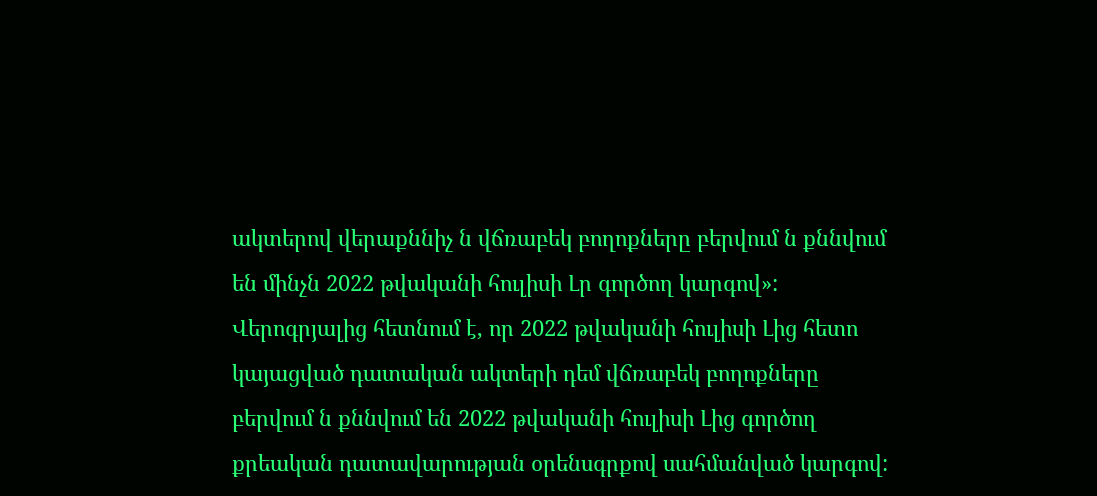ակտերով վերաքննիչ ն վճռաբեկ բողոքները բերվում ն քննվում են մինչն 2022 թվականի հուլիսի Լր գործող կարգով»:
Վերոգրյալից հետնում է, որ 2022 թվականի հուլիսի Լից հետո կայացված դատական ակտերի դեմ վճռաբեկ բողոքները բերվում ն քննվում են 2022 թվականի հուլիսի Լից գործող քրեական դատավարության օրենսգրքով սահմանված կարգով: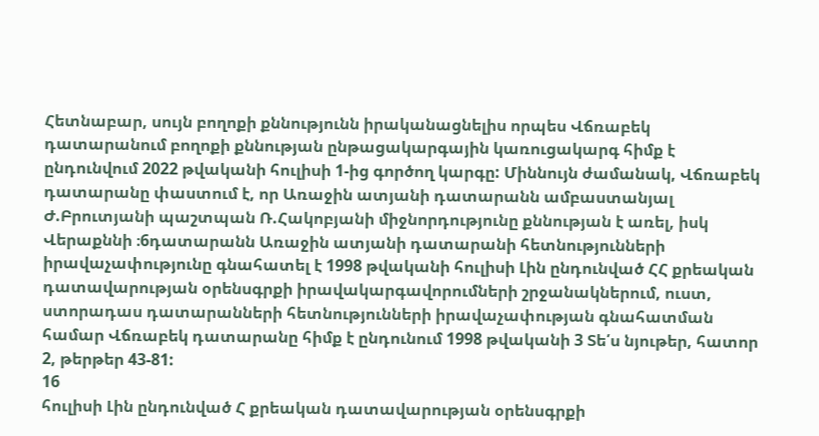Հետնաբար, սույն բողոքի քննությունն իրականացնելիս որպես Վճռաբեկ դատարանում բողոքի քննության ընթացակարգային կառուցակարգ հիմք է ընդունվում 2022 թվականի հուլիսի 1-ից գործող կարգը: Միննույն ժամանակ, Վճռաբեկ դատարանը փաստում է, որ Առաջին ատյանի դատարանն ամբաստանյալ Ժ.Բրուտյանի պաշտպան Ռ.Հակոբյանի միջնորդությունը քննության է առել, իսկ Վերաքննի ։6դատարանն Առաջին ատյանի դատարանի հետնությունների իրավաչափությունը գնահատել է 1998 թվականի հուլիսի Լին ընդունված ՀՀ քրեական դատավարության օրենսգրքի իրավակարգավորումների շրջանակներում, ուստ, ստորադաս դատարանների հետնությունների իրավաչափության գնահատման համար Վճռաբեկ դատարանը հիմք է ընդունում 1998 թվականի 3 Տե՛ս նյութեր, հատոր 2, թերթեր 43-81:
16
հուլիսի Լին ընդունված Հ քրեական դատավարության օրենսգրքի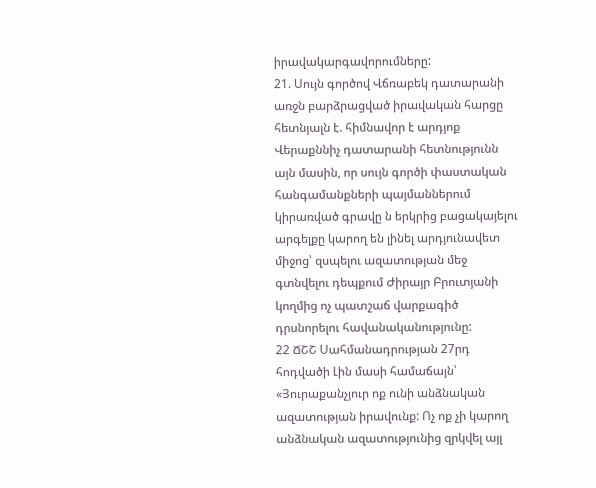իրավակարգավորումները:
21. Սույն գործով Վճռաբեկ դատարանի առջն բարձրացված իրավական հարցը հետնյալն է. հիմնավոր է արդյոք Վերաքննիչ դատարանի հետնությունն այն մասին, որ սույն գործի փաստական հանգամանքների պայմաններում կիրառված գրավը ն երկրից բացակայելու արգելքը կարող են լինել արդյունավետ միջոց՝ զսպելու ազատության մեջ գտնվելու դեպքում Ժիրայր Բրուտյանի կողմից ոչ պատշաճ վարքագիծ դրսնորելու հավանականությունը:
22 ՃՇՇ Սահմանադրության 27րդ հոդվածի Լին մասի համաճայն՝
«Յուրաքանչյուր ոք ունի անձնական ազատության իրավունք: Ոչ ոք չի կարող անձնական ազատությունից զրկվել այլ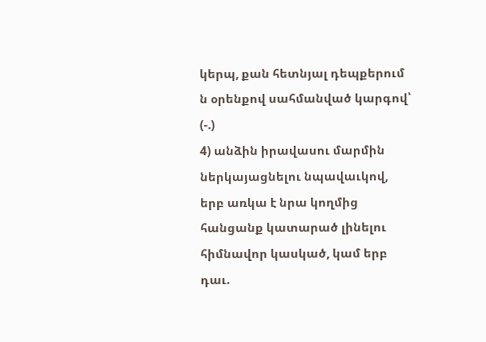կերպ, քան հետնյալ դեպքերում ն օրենքով սահմանված կարգով՝
(-.)
4) անձին իրավասու մարմին ներկայացնելու նպավաւկով, երբ առկա է նրա կողմից հանցանք կատարած լինելու հիմնավոր կասկած, կամ երբ դաւ.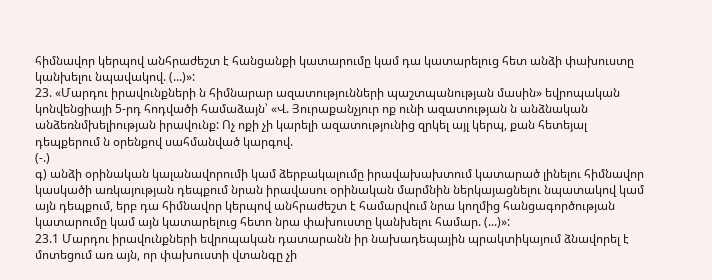հիմնավոր կերպով անհրաժեշտ է հանցանքի կատարումը կամ դա կատարելուց հետ անձի փախուստը կանխելու նպավակով. (...)»:
23. «Մարդու իրավունքների ն հիմնարար ազատությունների պաշտպանության մասին» եվրոպական կոնվենցիայի 5-րդ հոդվածի համաձայն՝ «Վ. Յուրաքանչյուր ոք ունի ազատության ն անձնական անձեռնմխելիության իրավունք: Ոչ ոքի չի կարելի ազատությունից զրկել այլ կերպ, քան հետեյալ դեպքերում ն օրենքով սահմանված կարգով.
(-.)
գ) անձի օրինական կալանավորումի կամ ձերբակալումը իրավախախտում կատարած լինելու հիմնավոր կասկածի առկայության դեպքում նրան իրավասու օրինական մարմնին ներկայացնելու նպատակով կամ այն դեպքում, երբ դա հիմնավոր կերպով անհրաժեշտ է համարվում նրա կողմից հանցագործության կատարումը կամ այն կատարելուց հետո նրա փախուստը կանխելու համար. (...)»:
23.1 Մարդու իրավունքների եվրոպական դատարանն իր նախադեպային պրակտիկայում ձնավորել է մոտեցում առ այն, որ փախուստի վտանգը չի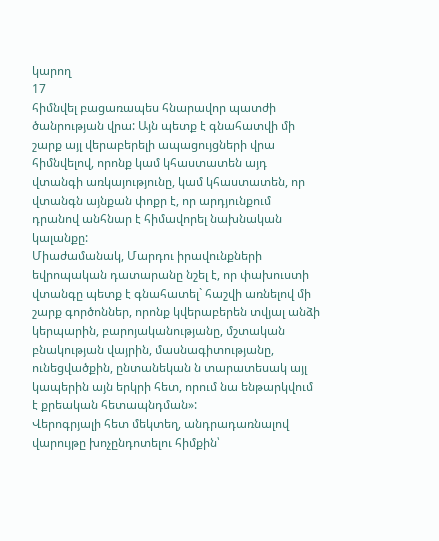կարող
17
հիմնվել բացառապես հնարավոր պատժի ծանրության վրա: Այն պետք է գնահատվի մի շարք այլ վերաբերելի ապացույցների վրա հիմնվելով, որոնք կամ կհաստատեն այդ վտանգի առկայությունը, կամ կհաստատեն, որ վտանգն այնքան փոքր է, որ արդյունքում դրանով անհնար է հիմավորել նախնական կալանքը:
Միաժամանակ, Մարդու իրավունքների եվրոպական դատարանը նշել է, որ փախուստի վտանգը պետք է գնահատել` հաշվի առնելով մի շարք գործոններ, որոնք կվերաբերեն տվյալ անձի կերպարին, բարոյականությանը, մշտական բնակության վայրին, մասնագիտությանը, ունեցվածքին, ընտանեկան ն տարատեսակ այլ կապերին այն երկրի հետ, որում նա ենթարկվում է քրեական հետապնդման»:
Վերոգրյալի հետ մեկտեղ, անդրադառնալով վարույթը խոչընդոտելու հիմքին՝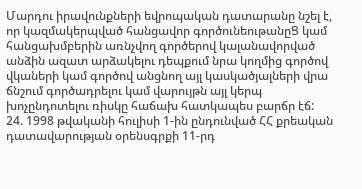Մարդու իրավունքների եվրոպական դատարանը նշել է, որ կազմակերպված հանցավոր գործունեութանըՑ կամ հանցախմբերին առնչվող գործերով կալանավորված անձին ազատ արձակելու դեպքում նրա կողմից գործով վկաների կամ գործով անցնող այլ կասկածյալների վրա ճնշում գործադրելու կամ վարույթն այլ կերպ խոչընդոտելու ռիսկը հաճախ հատկապես բարճր էճ:
24. 1998 թվականի հուլիսի 1-ին ընդունված ՀՀ քրեական դատավարության օրենսգրքի 11-րդ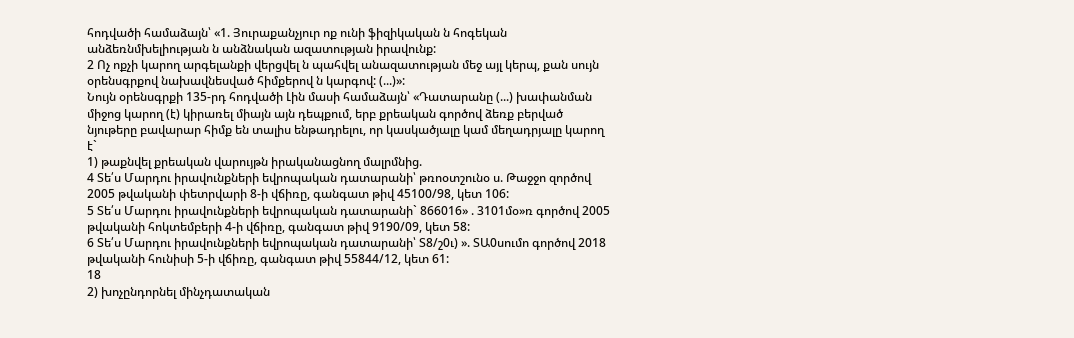հոդվածի համաձայն՝ «1. Յուրաքանչյուր ոք ունի ֆիզիկական ն հոգեկան անձեռնմխելիության ն անձնական ազատության իրավունք:
2 Ոչ ոքչի կարող արգելանքի վերցվել ն պահվել անազատության մեջ այլ կերպ, քան սույն օրենսգրքով նախավնեսված հիմքերով ն կարգով: (...)»:
Նույն օրենսգրքի 135-րդ հոդվածի Լին մասի համաձայն՝ «Դատարանը (...) խափանման միջոց կարող (է) կիրառել միայն այն դեպքում, երբ քրեական գործով ձեռք բերված նյութերը բավարար հիմք են տալիս ենթադրելու, որ կասկածյալը կամ մեղադրյալը կարող է`
1) թաքնվել քրեական վարույթն իրականացնող մալրմնից.
4 Տե՛ս Մարդու իրավունքների եվրոպական դատարանի՝ թռոօտշունօ ս. Թաջջո զործով 2005 թվականի փետրվարի 8-ի վճիռը, գանգատ թիվ 45100/98, կետ 106:
5 Տե՛ս Մարդու իրավունքների եվրոպական դատարանի` 866016» . 3101մօ»ռ գործով 2005 թվականի հոկտեմբերի 4-ի վճիռը, գանգատ թիվ 9190/09, կետ 58:
6 Տե՛ս Մարդու իրավունքների եվրոպական դատարանի՝ Տ8/շ0ւ) ». ՏԱ0սումո գործով 2018 թվականի հունիսի 5-ի վճիռը, գանգատ թիվ 55844/12, կետ 61:
18
2) խոչընդորնել մինչդատական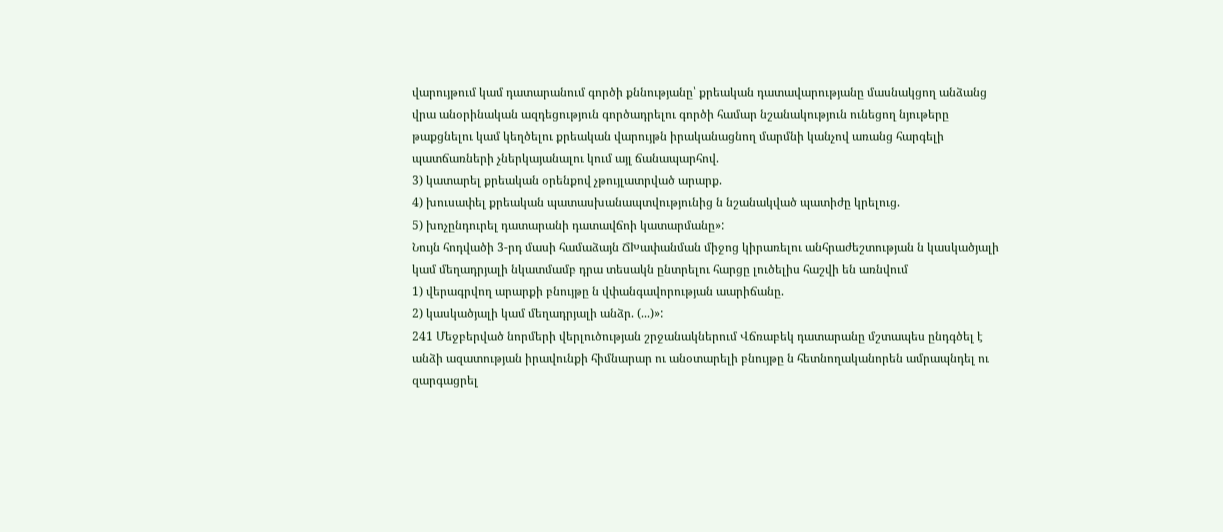վարույթում կամ դատարանում գործի քննությանը՝ քրեական դատավարությանը մասնակցող անձանց վրա անօրինական ազդեցություն գործադրելու գործի համար նշանակություն ունեցող նյութերը թաքցնելու կամ կեղծելու քրեական վարույթն իրականացնող մարմնի կանչով առանց հարգելի պատճառների չներկայանալու կում այլ ճանապարհով.
3) կատարել քրեական օրենքով չթույլատրված արարք.
4) խուսափել քրեական պատասխանապտվությունից ն նշանակված պատիժը կրելուց.
5) խոչընդուրել դատարանի դատավճոի կատարմանը»:
Նույն հոդվածի 3-րդ մասի համաձայն ՃԽափանման միջոց կիրառելու անհրաժեշտության ն կասկածյալի կամ մեղադրյալի նկատմամբ դրա տեսակն ընտրելու հարցը լուծելիս հաշվի են առնվում
1) վերագրվող արարքի բնույթը ն վփանգավորության աարիճանը.
2) կասկածյալի կամ մեղադրյալի անձր. (...)»:
241 Մեջբերված նորմերի վերլուծության շրջանակներում Վճռաբեկ դատարանը մշտապես ընդգծել է անձի ազատության իրավունքի հիմնարար ու անօտարելի բնույթը ն հետնողականորեն ամրապնդել ու զարգացրել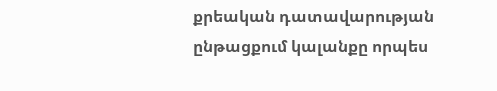քրեական դատավարության ընթացքում կալանքը որպես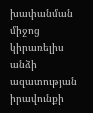խափանման միջոց կիրառելիս անձի ազատության իրավունքի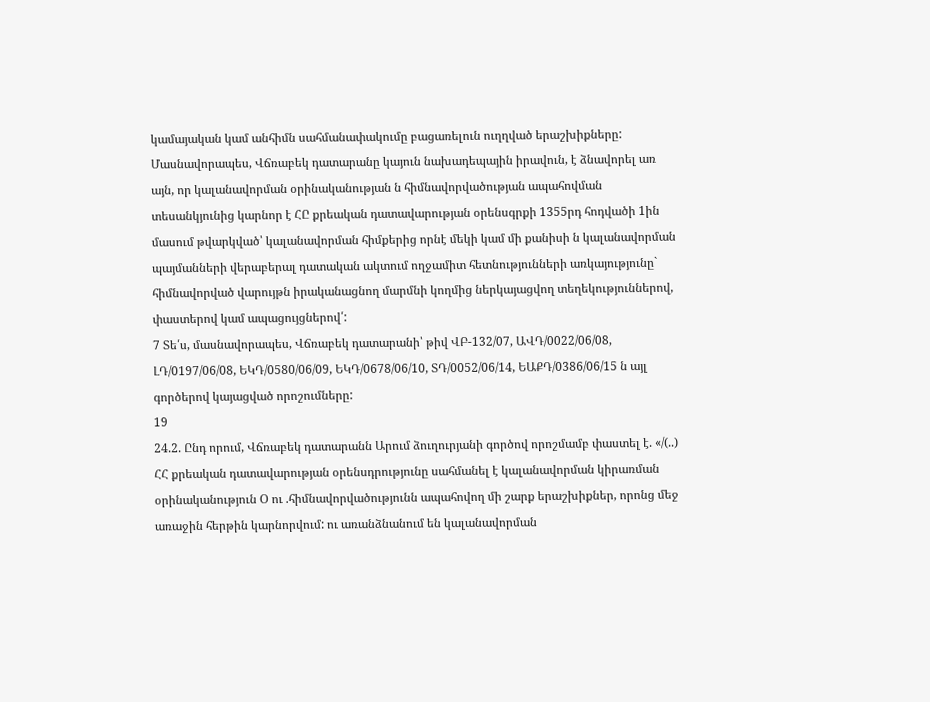կամայական կամ անհիմն սահմանափակումը բացառելուն ուղղված երաշխիքները: Մասնավորապես, Վճռաբեկ դատարանը կայուն նախադեպային իրավուն, է ձնավորել առ այն, որ կալանավորման օրինականության ն հիմնավորվածության ապահովման տեսանկյունից կարնոր է ՀԸ քրեական դատավարության օրենսգրքի 1355րդ հոդվածի 1ին մասում թվարկված՝ կալանավորման հիմքերից որնէ մեկի կամ մի քանիսի ն կալանավորման պայմանների վերաբերալ դատական ակտում ողջամիտ հետնությունների առկայությունը` հիմնավորված վարույթն իրականացնող մարմնի կողմից ներկայացվող տեղեկություններով, փաստերով կամ ապացույցներով՛:
7 Տե՛ս, մասնավորապես, Վճռաբեկ դատարանի՝ թիվ ՎԲ-132/07, ԱՎԴ/0022/06/08, ԼԴ/0197/06/08, ԵԿԴ/0580/06/09, ԵԿԴ/0678/06/10, ՏԴ/0052/06/14, ԵԱՔԴ/0386/06/15 ն այլ գործերով կայացված որոշումները:
19
24.2. Ընդ որում, Վճռաբեկ դատարանն Արում ձուղուրյանի գործով որոշմամբ փաստել է. «/(..) ՀՀ քրեական դատավարության օրենսդրությունը սահմանել է կալանավորման կիրառման օրինականություն Օ ու .հիմնավորվածությունն ապահովող մի շարք երաշխիքներ, որոնց մեջ առաջին հերթին կարնորվում: ու առանձնանում են կալանավորման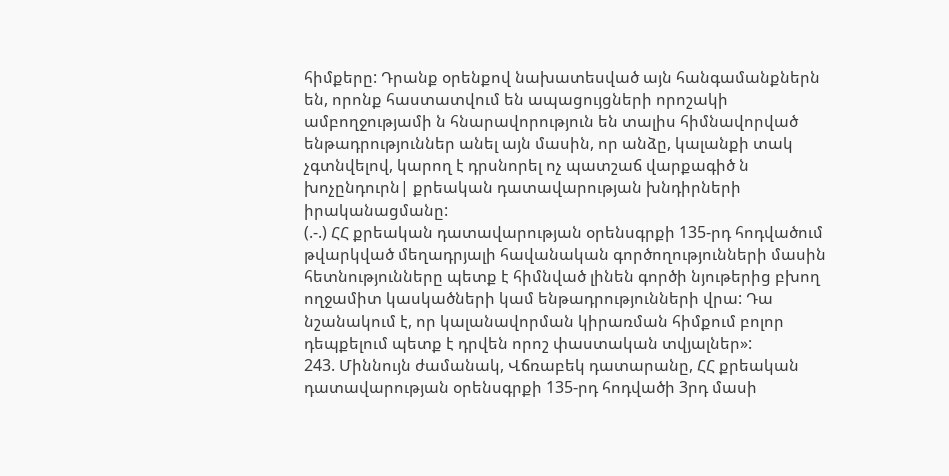հիմքերը: Դրանք օրենքով նախատեսված այն հանգամանքներն են, որոնք հաստատվում են ապացույցների որոշակի ամբողջությամի ն հնարավորություն են տալիս հիմնավորված ենթադրություններ անել այն մասին, որ անձը, կալանքի տակ չգտնվելով, կարող է դրսնորել ոչ պատշաճ վարքագիծ ն խոչընդուրն| քրեական դատավարության խնդիրների իրականացմանը:
(.-.) ՀՀ քրեական դատավարության օրենսգրքի 135-րդ հոդվածում թվարկված մեղադրյալի հավանական գործողությունների մասին հետնությունները պետք է հիմնված լինեն գործի նյութերից բխող ողջամիտ կասկածների կամ ենթադրությունների վրա: Դա նշանակում է, որ կալանավորման կիրառման հիմքում բոլոր դեպքելում պետք է դրվեն որոշ փաստական տվյալներ»:
243. Միննույն ժամանակ, Վճռաբեկ դատարանը, ՀՀ քրեական
դատավարության օրենսգրքի 135-րդ հոդվածի 3րդ մասի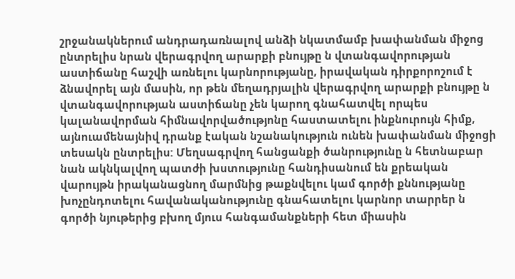շրջանակներում անդրադառնալով անձի նկատմամբ խափանման միջոց ընտրելիս նրան վերագրվող արարքի բնույթը ն վտանգավորության աստիճանը հաշվի առնելու կարնորությանը, իրավական դիրքորոշում է ձնավորել այն մասին, որ թեն մեղադրյալին վերագրվող արարքի բնույթը ն վտանգավորության աստիճանը չեն կարող գնահատվել որպես կալանավորման հիմնավորվածությոնը հաստատելու ինքնուրույն հիմք, այնուամենայնիվ դրանք էական նշանակություն ունեն խափանման միջոցի տեսակն ընտրելիս: Մեղսագրվող հանցանքի ծանրությունը ն հետնաբար նան ակնկալվող պատժի խստությունը հանդիսանում են քրեական վարույթն իրականացնող մարմնից թաքնվելու կամ գործի քննությանը խոչընդոտելու հավանականությունը գնահատելու կարնոր տարրեր ն գործի նյութերից բխող մյուս հանգամանքների հետ միասին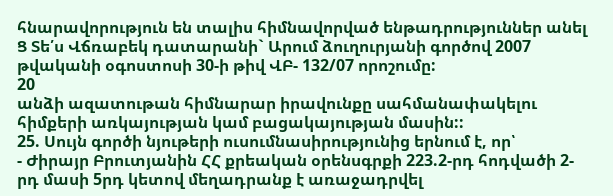հնարավորություն են տալիս հիմնավորված ենթադրություններ անել Ց Տե՛ս Վճռաբեկ դատարանի` Արում ձուղուրյանի գործով 2007 թվականի օգոստոսի 30-ի թիվ ՎԲ- 132/07 որոշումը:
20
անձի ազատութան հիմնարար իրավունքը սահմանափակելու հիմքերի առկայության կամ բացակայության մասին::
25. Սույն գործի նյութերի ուսումնասիրությունից երնում է, որ՝
- Ժիրայր Բրուտյանին ՀՀ քրեական օրենսգրքի 223.2-րդ հոդվածի 2-րդ մասի 5րդ կետով մեղադրանք է առաջադրվել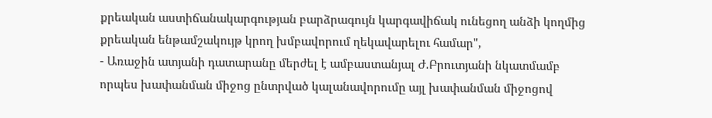քրեական աստիճանակարգության բարձրագույն կարգավիճակ ունեցող անձի կողմից քրեական ենթամշակույթ կրող խմբավորում ղեկավարելու համար",
- Առաջին ատյանի դատարանը մերժել է ամբաստանյալ Ժ.Բրուտյանի նկատմամբ որպես խափանման միջոց ընտրված կալանավորումը այլ խափանման միջոցով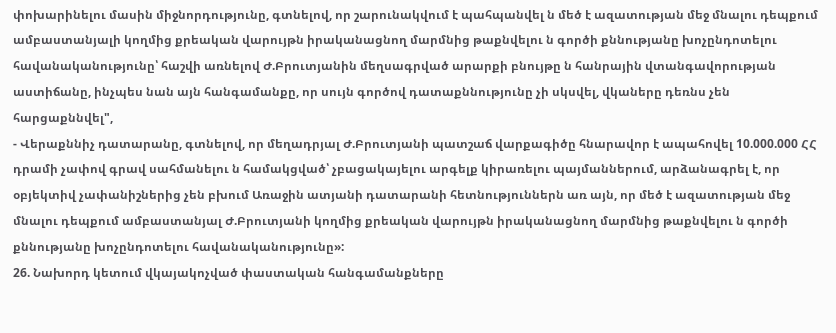փոխարինելու մասին միջնորդությունը, գտնելով, որ շարունակվում է պահպանվել ն մեծ է ազատության մեջ մնալու դեպքում ամբաստանյալի կողմից քրեական վարույթն իրականացնող մարմնից թաքնվելու ն գործի քննությանը խոչընդոտելու հավանականությունը՝ հաշվի առնելով Ժ.Բրուտյանին մեղսագրված արարքի բնույթը ն հանրային վտանգավորության աստիճանը, ինչպես նան այն հանգամանքը, որ սույն գործով դատաքննությունը չի սկսվել, վկաները դեռնս չեն հարցաքննվել",
- Վերաքննիչ դատարանը, գտնելով, որ մեղադրյալ Ժ.Բրուտյանի պատշաճ վարքագիծը հնարավոր է ապահովել 10.000.000 ՀՀ դրամի չափով գրավ սահմանելու ն համակցված՝ չբացակայելու արգելք կիրառելու պայմաններում, արձանագրել է, որ օբյեկտիվ չափանիշներից չեն բխում Առաջին ատյանի դատարանի հետնություններն առ այն, որ մեծ է ազատության մեջ մնալու դեպքում ամբաստանյալ Ժ.Բրուտյանի կողմից քրեական վարույթն իրականացնող մարմնից թաքնվելու ն գործի քննությանը խոչընդոտելու հավանականությունը»:
26. Նախորդ կետում վկայակոչված փաստական հանգամանքները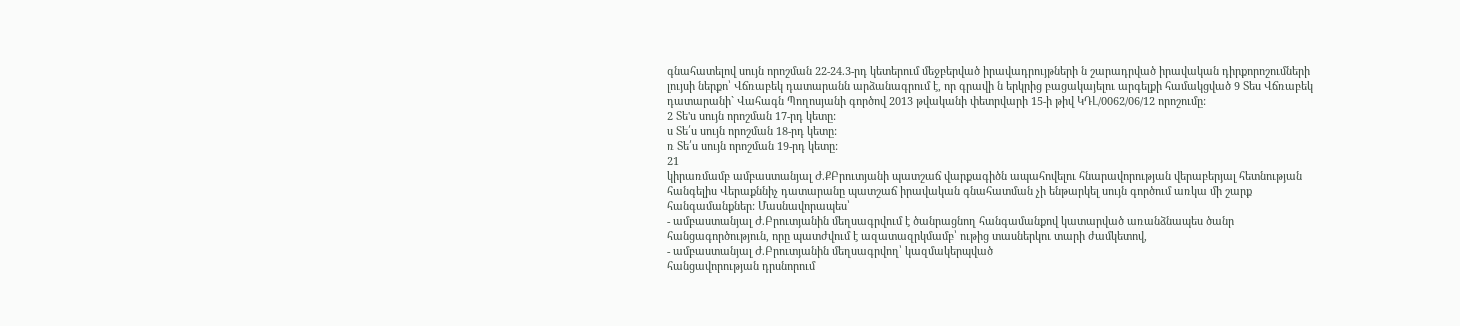գնահատելով սույն որոշման 22-24.3-րդ կետերում մեջբերված իրավադրույթների ն շարադրված իրավական դիրքորոշումների լույսի ներքո՝ Վճռաբեկ դատարանն արձանագրում է, որ գրավի ն երկրից բացակայելու արգելքի համակցված 9 Տես Վճռաբեկ դատարանի` Վահագն Պողոսյանի գործով 2013 թվականի փետրվարի 15-ի թիվ ԿԴԼ/0062/06/12 որոշումը:
2 Տե'ս սույն որոշման 17-րդ կետը:
ս Տե՛ս սույն որոշման 18-րդ կետը:
ռ Տե՛ս սույն որոշման 19-րդ կետը:
21
կիրառմամբ ամբաստանյալ Ժ.ՔԲրուտյանի պատշաճ վարքագիծն ապահովելու հնարավորության վերաբերյալ հետնության հանգելիս Վերաքննիչ դատարանը պատշաճ իրավական գնահատման չի ենթարկել սույն գործում առկա մի շարք հանգամանքներ: Մասնավորապես՝
- ամբաստանյալ Ժ.Բրուտյանին մեղսագրվում է ծանրացնող հանգամանքով կատարված առանձնապես ծանր հանցագործություն, որը պատժվում է ազատազրկմամբ՝ ութից տասներկու տարի ժամկետով,
- ամբաստանյալ Ժ.Բրուտյանին մեղսագրվող՝ կազմակերպված
հանցավորության դրսնորում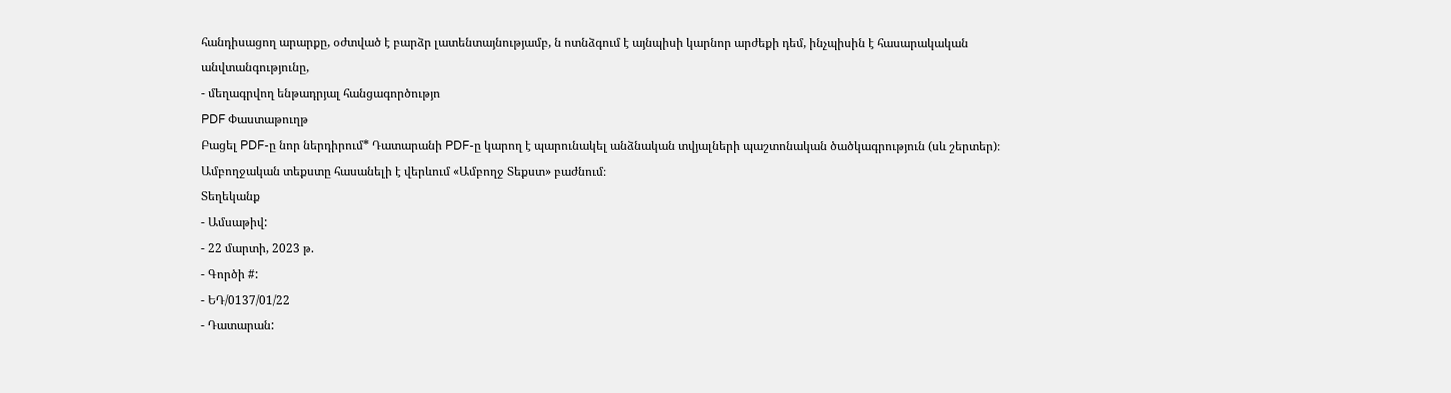հանդիսացող արարքը, օժտված է բարձր լատենտայնությամբ, ն ոտնձգում է այնպիսի կարնոր արժեքի դեմ, ինչպիսին է հասարակական անվտանգությունը,
- մեղագրվող ենթադրյալ հանցագործությո
PDF Փաստաթուղթ
Բացել PDF-ը նոր ներդիրում* Դատարանի PDF-ը կարող է պարունակել անձնական տվյալների պաշտոնական ծածկագրություն (սև շերտեր)։ Ամբողջական տեքստը հասանելի է վերևում «Ամբողջ Տեքստ» բաժնում։
Տեղեկանք
- Ամսաթիվ:
- 22 մարտի, 2023 թ.
- Գործի #:
- ԵԴ/0137/01/22
- Դատարան: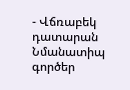- Վճռաբեկ դատարան
Նմանատիպ գործեր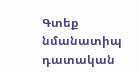Գտեք նմանատիպ դատական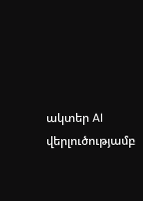ակտեր AI վերլուծությամբ